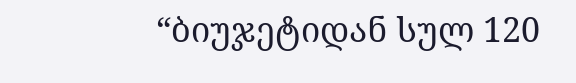“ბიუჯეტიდან სულ 120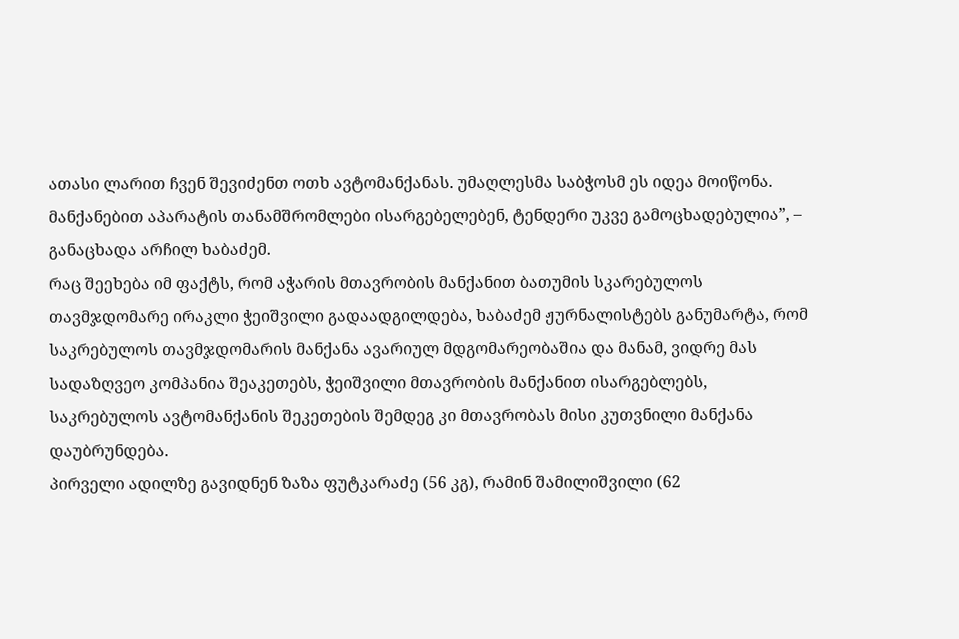ათასი ლარით ჩვენ შევიძენთ ოთხ ავტომანქანას. უმაღლესმა საბჭოსმ ეს იდეა მოიწონა. მანქანებით აპარატის თანამშრომლები ისარგებელებენ, ტენდერი უკვე გამოცხადებულია”, – განაცხადა არჩილ ხაბაძემ.
რაც შეეხება იმ ფაქტს, რომ აჭარის მთავრობის მანქანით ბათუმის სკარებულოს თავმჯდომარე ირაკლი ჭეიშვილი გადაადგილდება, ხაბაძემ ჟურნალისტებს განუმარტა, რომ საკრებულოს თავმჯდომარის მანქანა ავარიულ მდგომარეობაშია და მანამ, ვიდრე მას სადაზღვეო კომპანია შეაკეთებს, ჭეიშვილი მთავრობის მანქანით ისარგებლებს, საკრებულოს ავტომანქანის შეკეთების შემდეგ კი მთავრობას მისი კუთვნილი მანქანა დაუბრუნდება.
პირველი ადილზე გავიდნენ ზაზა ფუტკარაძე (56 კგ), რამინ შამილიშვილი (62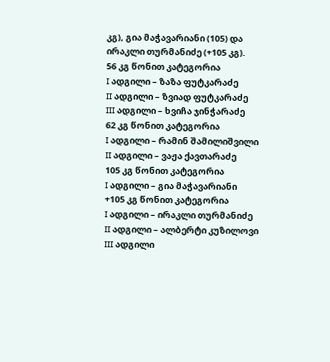კგ), გია მაჭავარიანი (105) და ირაკლი თურმანიძე (+105 კგ).
56 კგ წონით კატეგორია
I ადგილი – ზაზა ფუტკარაძე
II ადგილი – ზვიად ფუტკარაძე
III ადგილი – ხვიჩა ჯინჭარაძე
62 კგ წონით კატეგორია
I ადგილი – რამინ შამილიშვილი
II ადგილი – ვაჟა ქავთარაძე
105 კგ წონით კატეგორია
I ადგილი – გია მაჭავარიანი
+105 კგ წონით კატეგორია
I ადგილი – ირაკლი თურმანიძე
II ადგილი – ალბერტი კუზილოვი
III ადგილი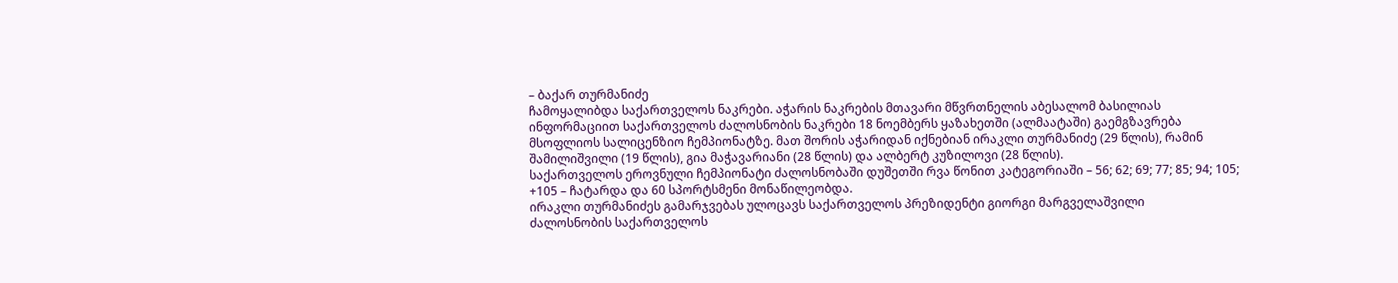– ბაქარ თურმანიძე
ჩამოყალიბდა საქართველოს ნაკრები. აჭარის ნაკრების მთავარი მწვრთნელის აბესალომ ბასილიას ინფორმაციით საქართველოს ძალოსნობის ნაკრები 18 ნოემბერს ყაზახეთში (ალმაატაში) გაემგზავრება მსოფლიოს სალიცენზიო ჩემპიონატზე. მათ შორის აჭარიდან იქნებიან ირაკლი თურმანიძე (29 წლის), რამინ შამილიშვილი (19 წლის), გია მაჭავარიანი (28 წლის) და ალბერტ კუზილოვი (28 წლის).
საქართველოს ეროვნული ჩემპიონატი ძალოსნობაში დუშეთში რვა წონით კატეგორიაში – 56; 62; 69; 77; 85; 94; 105; +105 – ჩატარდა და 60 სპორტსმენი მონაწილეობდა.
ირაკლი თურმანიძეს გამარჯვებას ულოცავს საქართველოს პრეზიდენტი გიორგი მარგველაშვილი
ძალოსნობის საქართველოს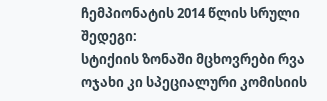ჩემპიონატის 2014 წლის სრული შედეგი:
სტიქიის ზონაში მცხოვრები რვა ოჯახი კი სპეციალური კომისიის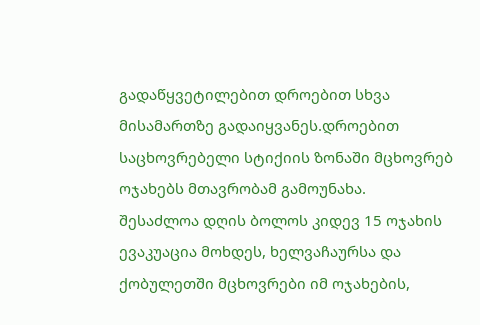გადაწყვეტილებით დროებით სხვა მისამართზე გადაიყვანეს.დროებით საცხოვრებელი სტიქიის ზონაში მცხოვრებ ოჯახებს მთავრობამ გამოუნახა.
შესაძლოა დღის ბოლოს კიდევ 15 ოჯახის ევაკუაცია მოხდეს, ხელვაჩაურსა და ქობულეთში მცხოვრები იმ ოჯახების,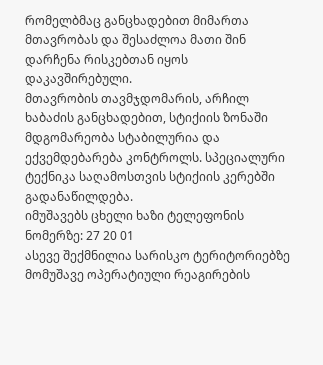რომელბმაც განცხადებით მიმართა მთავრობას და შესაძლოა მათი შინ დარჩენა რისკებთან იყოს დაკავშირებული.
მთავრობის თავმჯდომარის, არჩილ ხაბაძის განცხადებით, სტიქიის ზონაში მდგომარეობა სტაბილურია და ექვემდებარება კონტროლს. სპეციალური ტექნიკა საღამოსთვის სტიქიის კერებში გადანაწილდება.
იმუშავებს ცხელი ხაზი ტელეფონის ნომერზე: 27 20 01
ასევე შექმნილია სარისკო ტერიტორიებზე მომუშავე ოპერატიული რეაგირების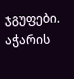ჯგუფები.
აჭარის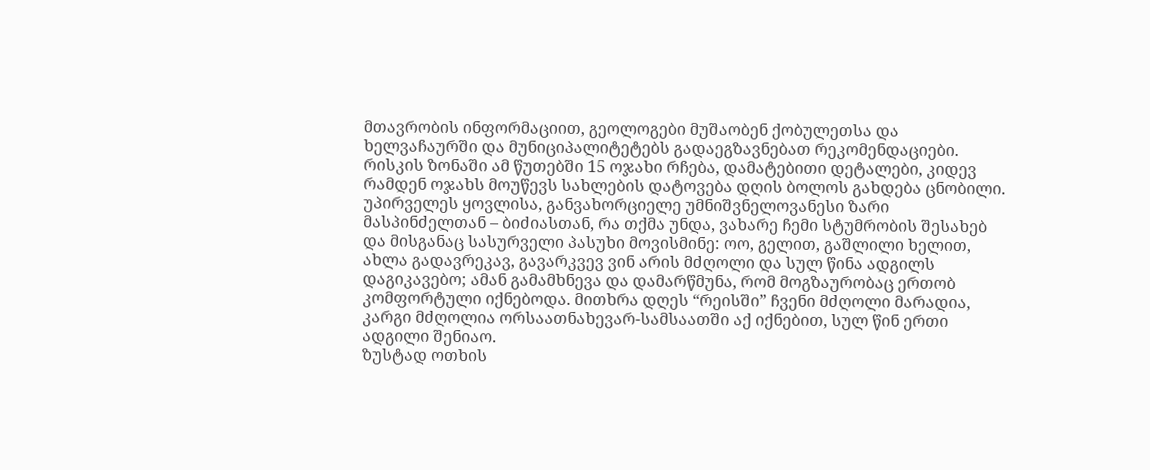მთავრობის ინფორმაციით, გეოლოგები მუშაობენ ქობულეთსა და ხელვაჩაურში და მუნიციპალიტეტებს გადაეგზავნებათ რეკომენდაციები.
რისკის ზონაში ამ წუთებში 15 ოჯახი რჩება, დამატებითი დეტალები, კიდევ რამდენ ოჯახს მოუწევს სახლების დატოვება დღის ბოლოს გახდება ცნობილი.
უპირველეს ყოვლისა, განვახორციელე უმნიშვნელოვანესი ზარი მასპინძელთან – ბიძიასთან, რა თქმა უნდა, ვახარე ჩემი სტუმრობის შესახებ და მისგანაც სასურველი პასუხი მოვისმინე: ოო, გელით, გაშლილი ხელით, ახლა გადავრეკავ, გავარკვევ ვინ არის მძღოლი და სულ წინა ადგილს დაგიკავებო; ამან გამამხნევა და დამარწმუნა, რომ მოგზაურობაც ერთობ კომფორტული იქნებოდა. მითხრა დღეს “რეისში” ჩვენი მძღოლი მარადია, კარგი მძღოლია ორსაათნახევარ-სამსაათში აქ იქნებით, სულ წინ ერთი ადგილი შენიაო.
ზუსტად ოთხის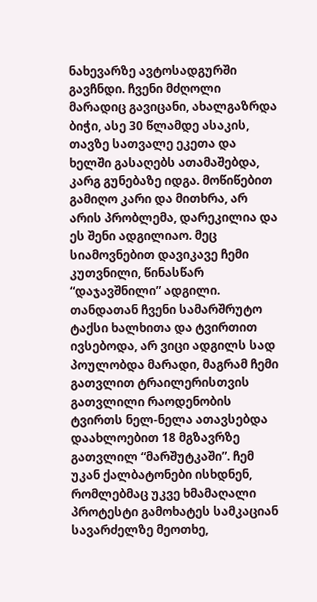ნახევარზე ავტოსადგურში გავჩნდი. ჩვენი მძღოლი მარადიც გავიცანი, ახალგაზრდა ბიჭი, ასე 30 წლამდე ასაკის, თავზე სათვალე ეკეთა და ხელში გასაღებს ათამაშებდა, კარგ გუნებაზე იდგა. მოწიწებით გამიღო კარი და მითხრა, არ არის პრობლემა, დარეკილია და ეს შენი ადგილიაო. მეც სიამოვნებით დავიკავე ჩემი კუთვნილი, წინასწარ “დაჯავშნილი” ადგილი.
თანდათან ჩვენი სამარშრუტო ტაქსი ხალხითა და ტვირთით ივსებოდა, არ ვიცი ადგილს სად პოულობდა მარადი, მაგრამ ჩემი გათვლით ტრაილერისთვის გათვლილი რაოდენობის ტვირთს ნელ-ნელა ათავსებდა დაახლოებით 18 მგზავრზე გათვლილ “მარშუტკაში”. ჩემ უკან ქალბატონები ისხდნენ, რომლებმაც უკვე ხმამაღალი პროტესტი გამოხატეს სამკაციან სავარძელზე მეოთხე,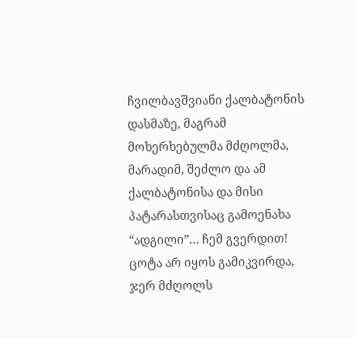ჩვილბავშვიანი ქალბატონის დასმაზე, მაგრამ მოხერხებულმა მძღოლმა, მარადიმ, შეძლო და ამ ქალბატონისა და მისი პატარასთვისაც გამოენახა “ადგილი”… ჩემ გვერდით! ცოტა არ იყოს გამიკვირდა, ჯერ მძღოლს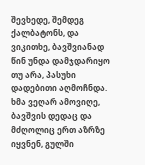შევხედე, შემდეგ ქალბატონს, და ვიკითხე, ბავშვიანად წინ უნდა დამჯდარიყო თუ არა, პასუხი დადებითი აღმოჩნდა. ხმა ვეღარ ამოვიღე, ბავშვის დედაც და მძღოლიც ერთ აზრზე იყვნენ, გულში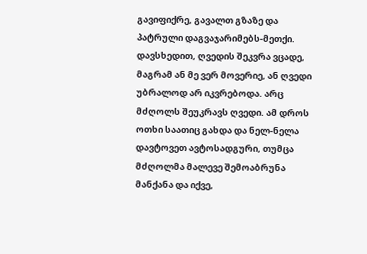გავიფიქრე, გავალთ გზაზე და პატრული დაგვაჯარიმებს-მეთქი.
დავსხედით, ღვედის შეკვრა ვცადე, მაგრამ ან მე ვერ მოვერიე, ან ღვედი უბრალოდ არ იკვრებოდა. არც მძღოლს შეუკრავს ღვედი. ამ დროს ოთხი საათიც გახდა და ნელ-ნელა დავტოვეთ ავტოსადგური, თუმცა მძღოლმა მალევე შემოაბრუნა მანქანა და იქვე,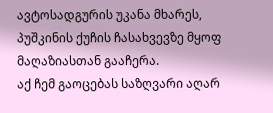ავტოსადგურის უკანა მხარეს, პუშკინის ქუჩის ჩასახვევზე მყოფ მაღაზიასთან გააჩერა.
აქ ჩემ გაოცებას საზღვარი აღარ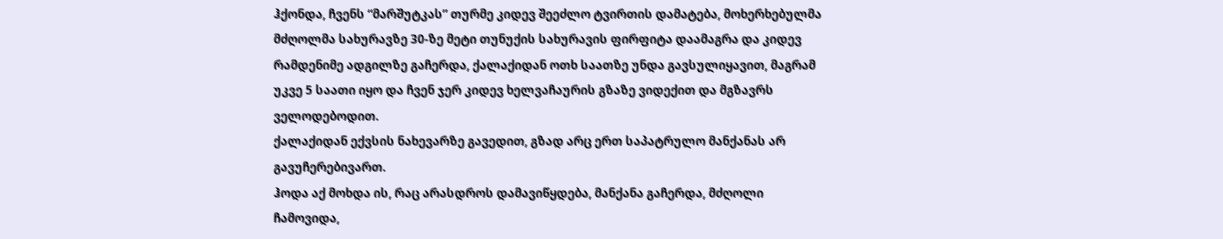ჰქონდა, ჩვენს “მარშუტკას” თურმე კიდევ შეეძლო ტვირთის დამატება, მოხერხებულმა მძღოლმა სახურავზე 30-ზე მეტი თუნუქის სახურავის ფირფიტა დაამაგრა და კიდევ რამდენიმე ადგილზე გაჩერდა, ქალაქიდან ოთხ საათზე უნდა გავსულიყავით, მაგრამ უკვე 5 საათი იყო და ჩვენ ჯერ კიდევ ხელვაჩაურის გზაზე ვიდექით და მგზავრს ველოდებოდით.
ქალაქიდან ექვსის ნახევარზე გავედით, გზად არც ერთ საპატრულო მანქანას არ გავუჩერებივართ.
ჰოდა აქ მოხდა ის, რაც არასდროს დამავიწყდება, მანქანა გაჩერდა, მძღოლი ჩამოვიდა,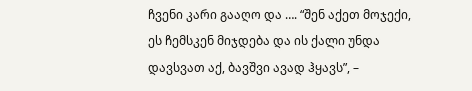ჩვენი კარი გააღო და …. “შენ აქეთ მოჯექი, ეს ჩემსკენ მიჯდება და ის ქალი უნდა დავსვათ აქ, ბავშვი ავად ჰყავს”, –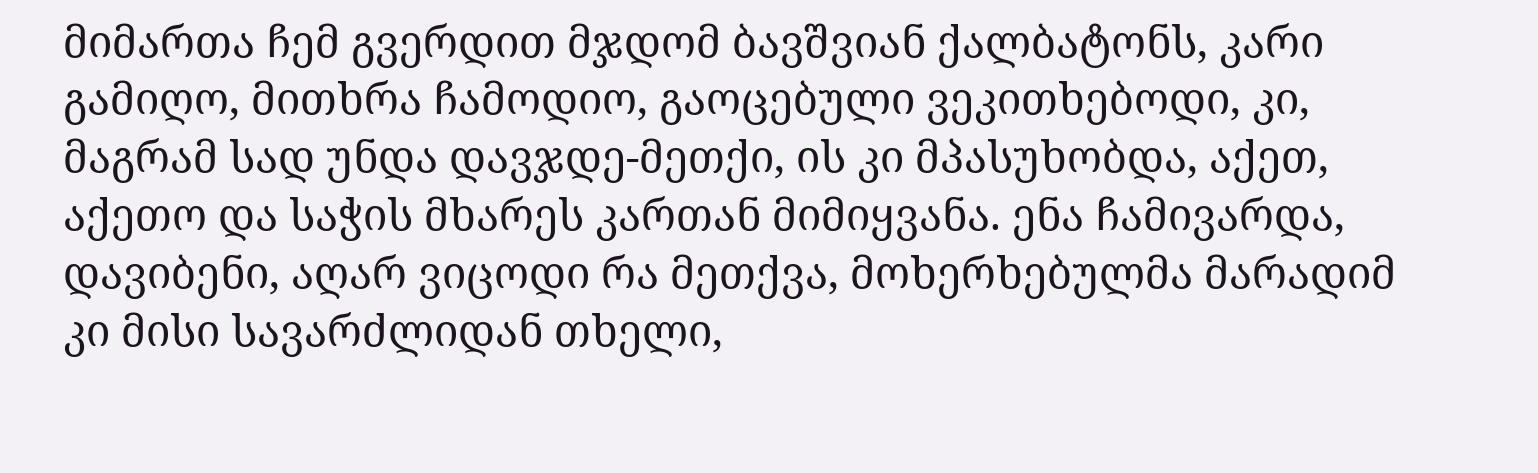მიმართა ჩემ გვერდით მჯდომ ბავშვიან ქალბატონს, კარი გამიღო, მითხრა ჩამოდიო, გაოცებული ვეკითხებოდი, კი, მაგრამ სად უნდა დავჯდე-მეთქი, ის კი მპასუხობდა, აქეთ, აქეთო და საჭის მხარეს კართან მიმიყვანა. ენა ჩამივარდა, დავიბენი, აღარ ვიცოდი რა მეთქვა, მოხერხებულმა მარადიმ კი მისი სავარძლიდან თხელი,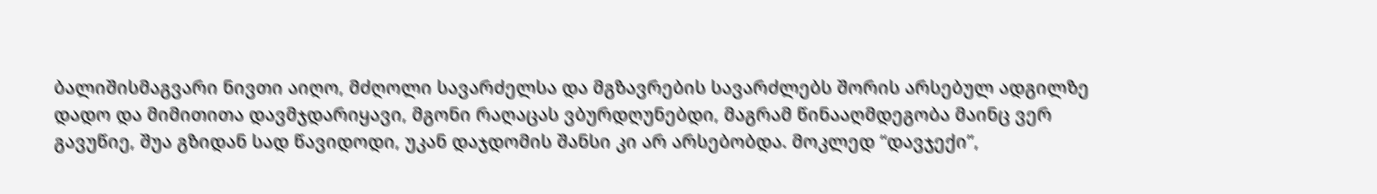ბალიშისმაგვარი ნივთი აიღო, მძღოლი სავარძელსა და მგზავრების სავარძლებს შორის არსებულ ადგილზე დადო და მიმითითა დავმჯდარიყავი, მგონი რაღაცას ვბურდღუნებდი, მაგრამ წინააღმდეგობა მაინც ვერ გავუწიე, შუა გზიდან სად წავიდოდი, უკან დაჯდომის შანსი კი არ არსებობდა. მოკლედ “დავჯექი”,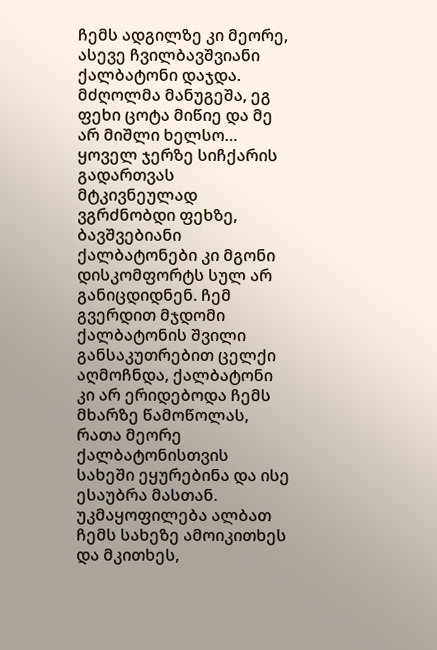ჩემს ადგილზე კი მეორე, ასევე ჩვილბავშვიანი ქალბატონი დაჯდა. მძღოლმა მანუგეშა, ეგ ფეხი ცოტა მიწიე და მე არ მიშლი ხელსო… ყოველ ჯერზე სიჩქარის გადართვას მტკივნეულად ვგრძნობდი ფეხზე, ბავშვებიანი ქალბატონები კი მგონი დისკომფორტს სულ არ განიცდიდნენ. ჩემ გვერდით მჯდომი ქალბატონის შვილი განსაკუთრებით ცელქი აღმოჩნდა, ქალბატონი კი არ ერიდებოდა ჩემს მხარზე წამოწოლას, რათა მეორე ქალბატონისთვის სახეში ეყურებინა და ისე ესაუბრა მასთან. უკმაყოფილება ალბათ ჩემს სახეზე ამოიკითხეს და მკითხეს,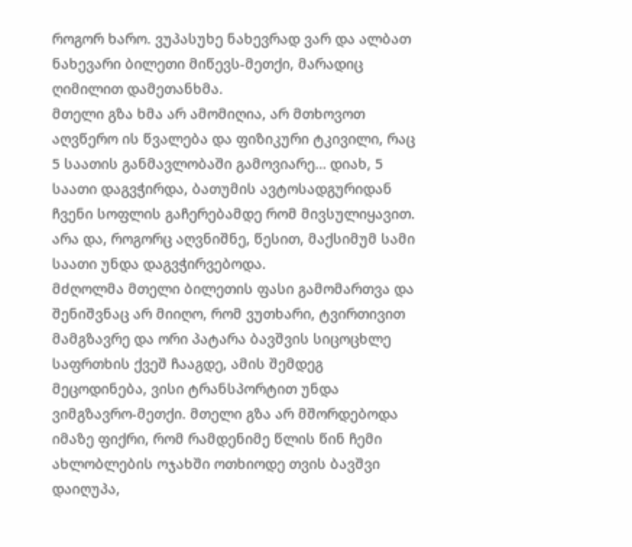როგორ ხარო. ვუპასუხე ნახევრად ვარ და ალბათ ნახევარი ბილეთი მიწევს-მეთქი, მარადიც ღიმილით დამეთანხმა.
მთელი გზა ხმა არ ამომიღია, არ მთხოვოთ აღვწერო ის წვალება და ფიზიკური ტკივილი, რაც 5 საათის განმავლობაში გამოვიარე… დიახ, 5 საათი დაგვჭირდა, ბათუმის ავტოსადგურიდან ჩვენი სოფლის გაჩერებამდე რომ მივსულიყავით. არა და, როგორც აღვნიშნე, წესით, მაქსიმუმ სამი საათი უნდა დაგვჭირვებოდა.
მძღოლმა მთელი ბილეთის ფასი გამომართვა და შენიშვნაც არ მიიღო, რომ ვუთხარი, ტვირთივით მამგზავრე და ორი პატარა ბავშვის სიცოცხლე საფრთხის ქვეშ ჩააგდე, ამის შემდეგ მეცოდინება, ვისი ტრანსპორტით უნდა ვიმგზავრო-მეთქი. მთელი გზა არ მშორდებოდა იმაზე ფიქრი, რომ რამდენიმე წლის წინ ჩემი ახლობლების ოჯახში ოთხიოდე თვის ბავშვი დაიღუპა,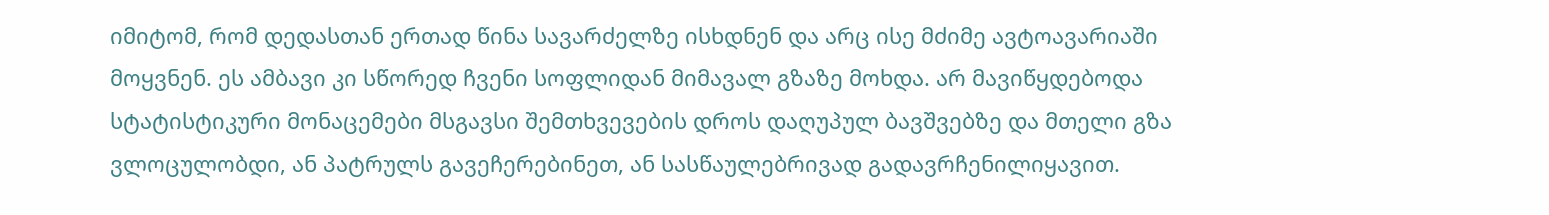იმიტომ, რომ დედასთან ერთად წინა სავარძელზე ისხდნენ და არც ისე მძიმე ავტოავარიაში მოყვნენ. ეს ამბავი კი სწორედ ჩვენი სოფლიდან მიმავალ გზაზე მოხდა. არ მავიწყდებოდა სტატისტიკური მონაცემები მსგავსი შემთხვევების დროს დაღუპულ ბავშვებზე და მთელი გზა ვლოცულობდი, ან პატრულს გავეჩერებინეთ, ან სასწაულებრივად გადავრჩენილიყავით.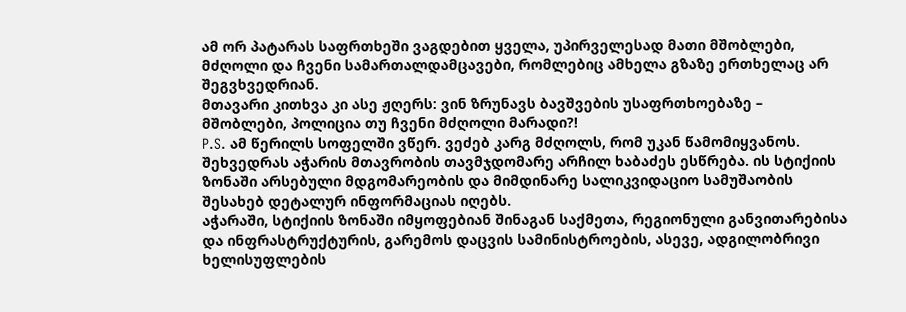ამ ორ პატარას საფრთხეში ვაგდებით ყველა, უპირველესად მათი მშობლები, მძღოლი და ჩვენი სამართალდამცავები, რომლებიც ამხელა გზაზე ერთხელაც არ შეგვხვედრიან.
მთავარი კითხვა კი ასე ჟღერს: ვინ ზრუნავს ბავშვების უსაფრთხოებაზე – მშობლები, პოლიცია თუ ჩვენი მძღოლი მარადი?!
P.S. ამ წერილს სოფელში ვწერ. ვეძებ კარგ მძღოლს, რომ უკან წამომიყვანოს.
შეხვედრას აჭარის მთავრობის თავმჯდომარე არჩილ ხაბაძეს ესწრება. ის სტიქიის ზონაში არსებული მდგომარეობის და მიმდინარე სალიკვიდაციო სამუშაობის შესახებ დეტალურ ინფორმაციას იღებს.
აჭარაში, სტიქიის ზონაში იმყოფებიან შინაგან საქმეთა, რეგიონული განვითარებისა და ინფრასტრუქტურის, გარემოს დაცვის სამინისტროების, ასევე, ადგილობრივი ხელისუფლების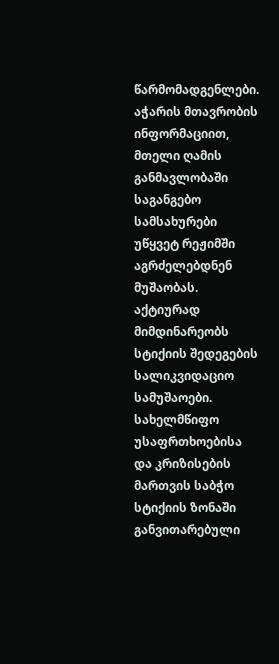წარმომადგენლები.
აჭარის მთავრობის ინფორმაციით, მთელი ღამის განმავლობაში საგანგებო სამსახურები უწყვეტ რეჟიმში აგრძელებდნენ მუშაობას. აქტიურად მიმდინარეობს სტიქიის შედეგების სალიკვიდაციო სამუშაოები. სახელმწიფო უსაფრთხოებისა და კრიზისების მართვის საბჭო სტიქიის ზონაში განვითარებული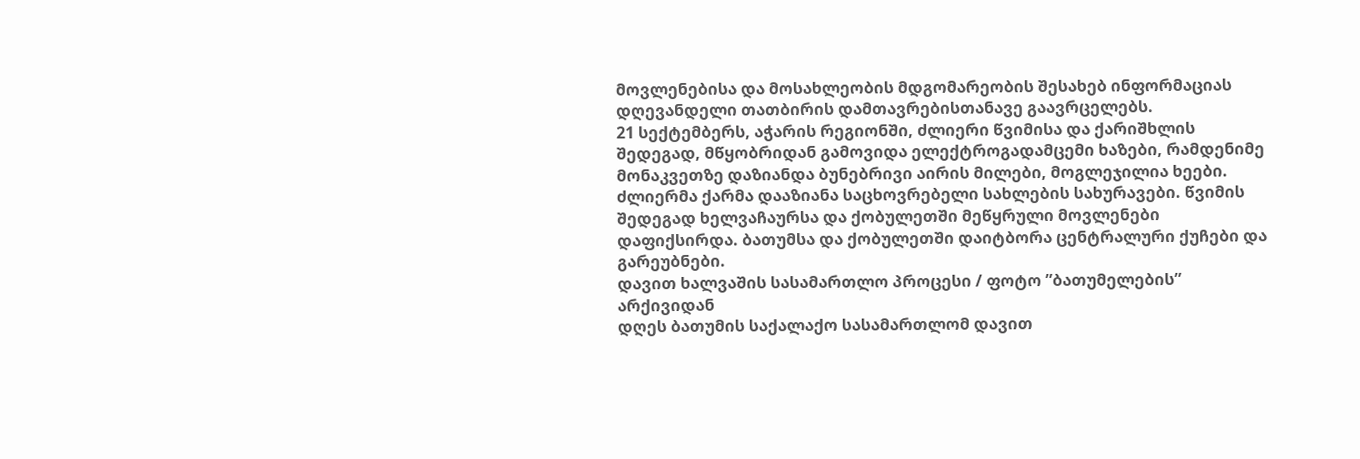მოვლენებისა და მოსახლეობის მდგომარეობის შესახებ ინფორმაციას დღევანდელი თათბირის დამთავრებისთანავე გაავრცელებს.
21 სექტემბერს, აჭარის რეგიონში, ძლიერი წვიმისა და ქარიშხლის შედეგად, მწყობრიდან გამოვიდა ელექტროგადამცემი ხაზები, რამდენიმე მონაკვეთზე დაზიანდა ბუნებრივი აირის მილები, მოგლეჯილია ხეები. ძლიერმა ქარმა დააზიანა საცხოვრებელი სახლების სახურავები. წვიმის შედეგად ხელვაჩაურსა და ქობულეთში მეწყრული მოვლენები დაფიქსირდა. ბათუმსა და ქობულეთში დაიტბორა ცენტრალური ქუჩები და გარეუბნები.
დავით ხალვაშის სასამართლო პროცესი / ფოტო ”ბათუმელების” არქივიდან
დღეს ბათუმის საქალაქო სასამართლომ დავით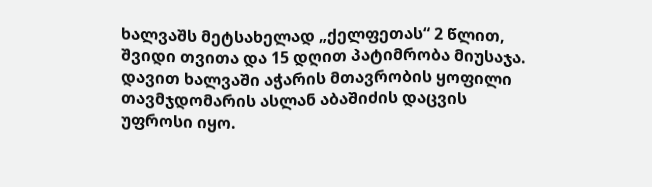ხალვაშს მეტსახელად „ქელფეთას“ 2 წლით, შვიდი თვითა და 15 დღით პატიმრობა მიუსაჯა. დავით ხალვაში აჭარის მთავრობის ყოფილი თავმჯდომარის ასლან აბაშიძის დაცვის უფროსი იყო.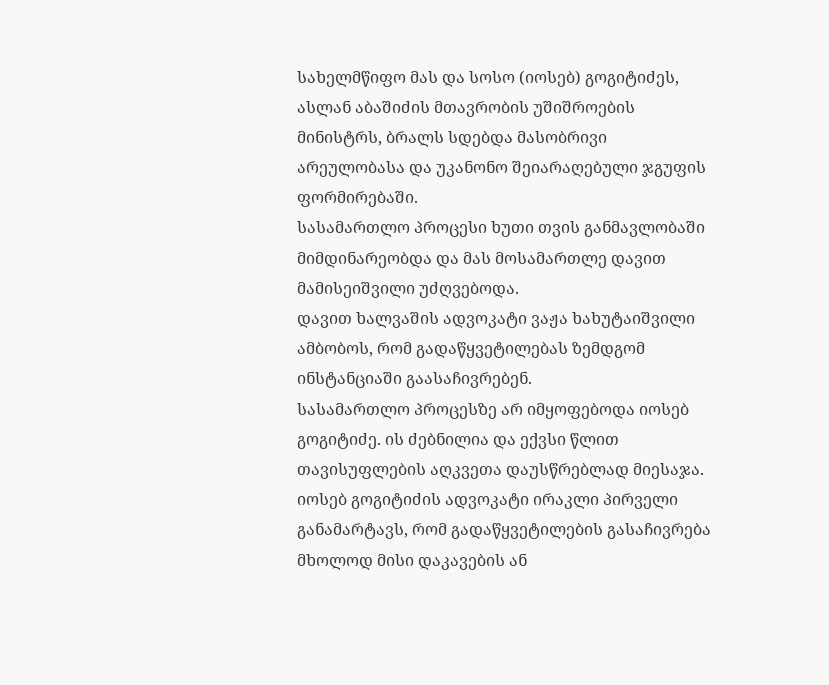სახელმწიფო მას და სოსო (იოსებ) გოგიტიძეს, ასლან აბაშიძის მთავრობის უშიშროების მინისტრს, ბრალს სდებდა მასობრივი არეულობასა და უკანონო შეიარაღებული ჯგუფის ფორმირებაში.
სასამართლო პროცესი ხუთი თვის განმავლობაში მიმდინარეობდა და მას მოსამართლე დავით მამისეიშვილი უძღვებოდა.
დავით ხალვაშის ადვოკატი ვაჟა ხახუტაიშვილი ამბობოს, რომ გადაწყვეტილებას ზემდგომ ინსტანციაში გაასაჩივრებენ.
სასამართლო პროცესზე არ იმყოფებოდა იოსებ გოგიტიძე. ის ძებნილია და ექვსი წლით თავისუფლების აღკვეთა დაუსწრებლად მიესაჯა.
იოსებ გოგიტიძის ადვოკატი ირაკლი პირველი განამარტავს, რომ გადაწყვეტილების გასაჩივრება მხოლოდ მისი დაკავების ან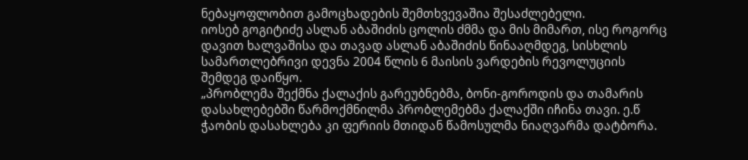ნებაყოფლობით გამოცხადების შემთხვევაშია შესაძლებელი.
იოსებ გოგიტიძე ასლან აბაშიძის ცოლის ძმმა და მის მიმართ, ისე როგორც დავით ხალვაშისა და თავად ასლან აბაშიძის წინააღმდეგ, სისხლის სამართლებრივი დევნა 2004 წლის 6 მაისის ვარდების რევოლუციის შემდეგ დაიწყო.
„პრობლემა შექმნა ქალაქის გარეუბნებმა, ბონი-გოროდის და თამარის დასახლებებში წარმოქმნილმა პრობლემებმა ქალაქში იჩინა თავი. ე.წ ჭაობის დასახლება კი ფერიის მთიდან წამოსულმა ნიაღვარმა დატბორა.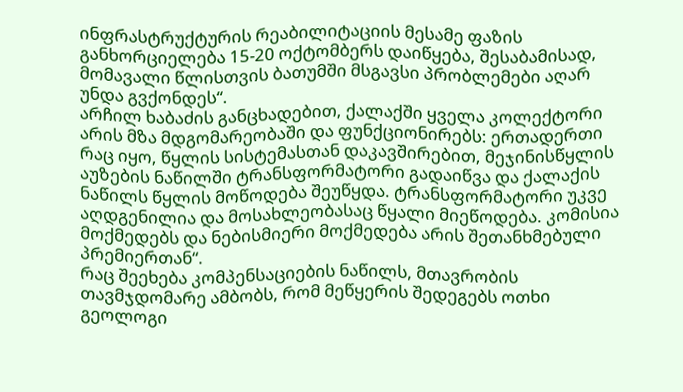ინფრასტრუქტურის რეაბილიტაციის მესამე ფაზის განხორციელება 15-20 ოქტომბერს დაიწყება, შესაბამისად, მომავალი წლისთვის ბათუმში მსგავსი პრობლემები აღარ უნდა გვქონდეს“.
არჩილ ხაბაძის განცხადებით, ქალაქში ყველა კოლექტორი არის მზა მდგომარეობაში და ფუნქციონირებს: ერთადერთი რაც იყო, წყლის სისტემასთან დაკავშირებით, მეჯინისწყლის აუზების ნაწილში ტრანსფორმატორი გადაიწვა და ქალაქის ნაწილს წყლის მოწოდება შეუწყდა. ტრანსფორმატორი უკვე აღდგენილია და მოსახლეობასაც წყალი მიეწოდება. კომისია მოქმედებს და ნებისმიერი მოქმედება არის შეთანხმებული პრემიერთან“.
რაც შეეხება კომპენსაციების ნაწილს, მთავრობის თავმჯდომარე ამბობს, რომ მეწყერის შედეგებს ოთხი გეოლოგი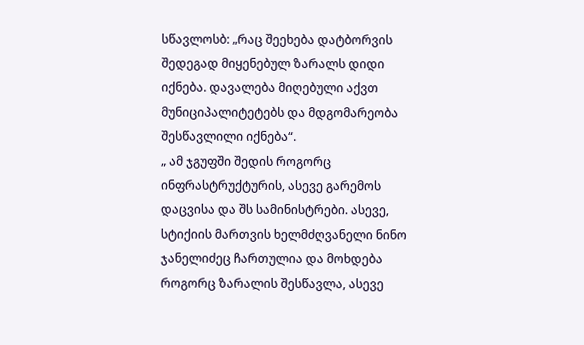სწავლოსბ: „რაც შეეხება დატბორვის შედეგად მიყენებულ ზარალს დიდი იქნება. დავალება მიღებული აქვთ მუნიციპალიტეტებს და მდგომარეობა შესწავლილი იქნება“.
„ ამ ჯგუფში შედის როგორც ინფრასტრუქტურის, ასევე გარემოს დაცვისა და შს სამინისტრები. ასევე, სტიქიის მართვის ხელმძღვანელი ნინო ჯანელიძეც ჩართულია და მოხდება როგორც ზარალის შესწავლა, ასევე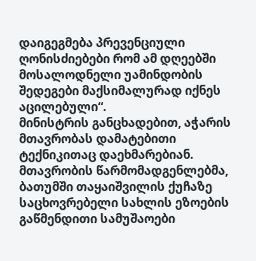დაიგეგმება პრევენციული ღონისძიებები რომ ამ დღეებში მოსალოდნელი უამინდობის შედეგები მაქსიმალურად იქნეს აცილებული“.
მინისტრის განცხადებით, აჭარის მთავრობას დამატებითი ტექნიკითაც დაეხმარებიან. მთავრობის წარმომადგენლებმა, ბათუმში თაყაიშვილის ქუჩაზე საცხოვრებელი სახლის ეზოების გაწმენდითი სამუშაოები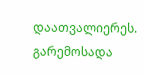დაათვალიერეს.
გარემოსადა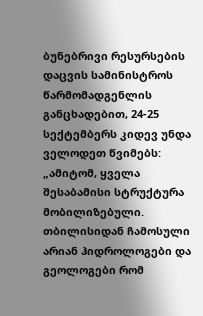ბუნებრივი რესურსების დაცვის სამინისტროს წარმომადგენლის განცხადებით, 24-25 სექტემბერს კიდევ უნდა ველოდეთ წვიმებს:
„ამიტომ, ყველა შესაბამისი სტრუქტურა მობილიზებული. თბილისიდან ჩამოსული არიან ჰიდროლოგები და გეოლოგები რომ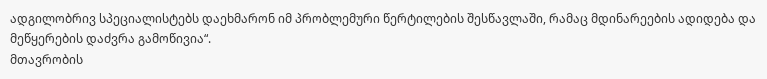ადგილობრივ სპეციალისტებს დაეხმარონ იმ პრობლემური წერტილების შესწავლაში, რამაც მდინარეების ადიდება და მეწყერების დაძვრა გამოწივია“.
მთავრობის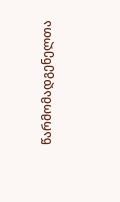წარმომადგენელთა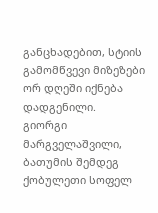განცხადებით, სტიის გამომწვევი მიზეზები ორ დღეში იქნება დადგენილი.
გიორგი მარგველაშვილი, ბათუმის შემდეგ ქობულეთი სოფელ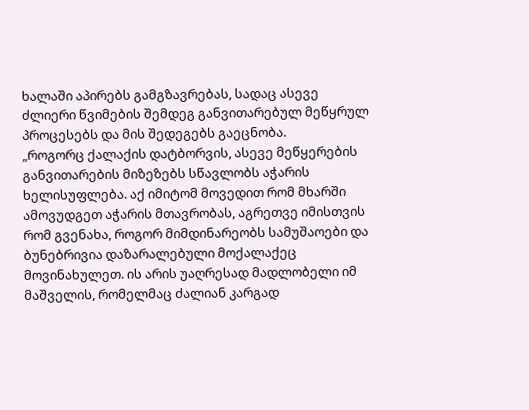ხალაში აპირებს გამგზავრებას, სადაც ასევე ძლიერი წვიმების შემდეგ განვითარებულ მეწყრულ პროცესებს და მის შედეგებს გაეცნობა.
„როგორც ქალაქის დატბორვის, ასევე მეწყერების განვითარების მიზეზებს სწავლობს აჭარის ხელისუფლება. აქ იმიტომ მოვედით რომ მხარში ამოვუდგეთ აჭარის მთავრობას, აგრეთვე იმისთვის რომ გვენახა, როგორ მიმდინარეობს სამუშაოები და ბუნებრივია დაზარალებული მოქალაქეც მოვინახულეთ. ის არის უაღრესად მადლობელი იმ მაშველის, რომელმაც ძალიან კარგად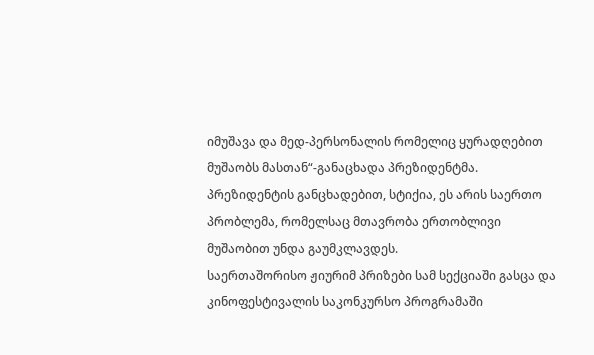იმუშავა და მედ-პერსონალის რომელიც ყურადღებით მუშაობს მასთან“-განაცხადა პრეზიდენტმა.
პრეზიდენტის განცხადებით, სტიქია, ეს არის საერთო პრობლემა, რომელსაც მთავრობა ერთობლივი მუშაობით უნდა გაუმკლავდეს.
საერთაშორისო ჟიურიმ პრიზები სამ სექციაში გასცა და კინოფესტივალის საკონკურსო პროგრამაში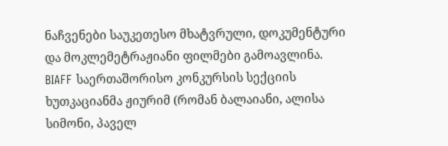ნაჩვენები საუკეთესო მხატვრული, დოკუმენტური და მოკლემეტრაჟიანი ფილმები გამოავლინა.
BIAFF საერთაშორისო კონკურსის სექციის ხუთკაციანმა ჟიურიმ (რომან ბალაიანი, ალისა სიმონი, პაველ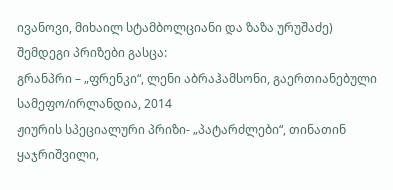ივანოვი, მიხაილ სტამბოლციანი და ზაზა ურუშაძე) შემდეგი პრიზები გასცა:
გრანპრი – „ფრენკი“, ლენი აბრაჰამსონი, გაერთიანებული სამეფო/ირლანდია, 2014
ჟიურის სპეციალური პრიზი- „პატარძლები“, თინათინ ყაჯრიშვილი,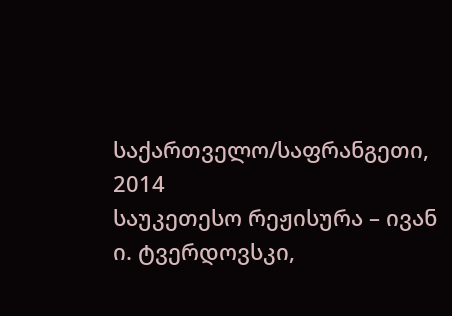საქართველო/საფრანგეთი, 2014
საუკეთესო რეჟისურა – ივან ი. ტვერდოვსკი,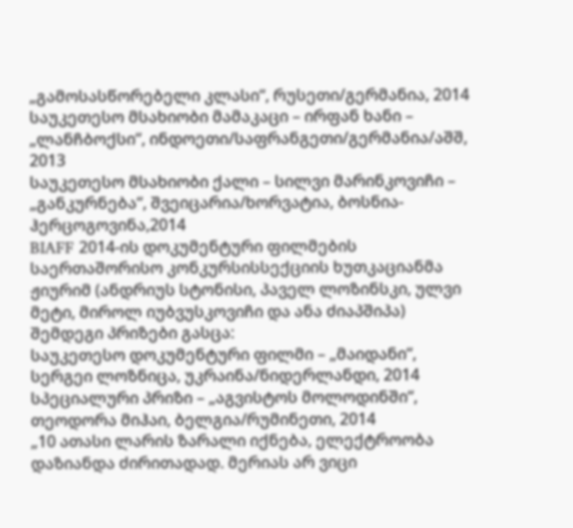„გამოსასწორებელი კლასი“, რუსეთი/გერმანია, 2014
საუკეთესო მსახიობი მამაკაცი – ირფან ხანი – „ლანჩბოქსი“, ინდოეთი/საფრანგეთი/გერმანია/აშშ, 2013
საუკეთესო მსახიობი ქალი – სილვი მარინკოვიჩი – „განკურნება“, შვეიცარია/ხორვატია, ბოსნია-ჰერცოგოვინა,2014
BIAFF 2014-ის დოკუმენტური ფილმების საერთაშორისო კონკურსისსექციის ხუთკაციანმა ჟიურიმ (ანდრიუს სტონისი, პაველ ლოზინსკი, ულვი მეტი, მიროლ იუბვუსკოვიჩი და ანა ძიაპშიპა) შემდეგი პრიზები გასცა:
საუკეთესო დოკუმენტური ფილმი – „მაიდანი“, სერგეი ლოზნიცა, უკრაინა/ნიდერლანდი, 2014
სპეციალური პრიზი – „აგვისტოს მოლოდინში“, თეოდორა მიჰაი, ბელგია/რუმინეთი, 2014
„10 ათასი ლარის ზარალი იქნება, ელექტროობა დაზიანდა ძირითადად. მერიას არ ვიცი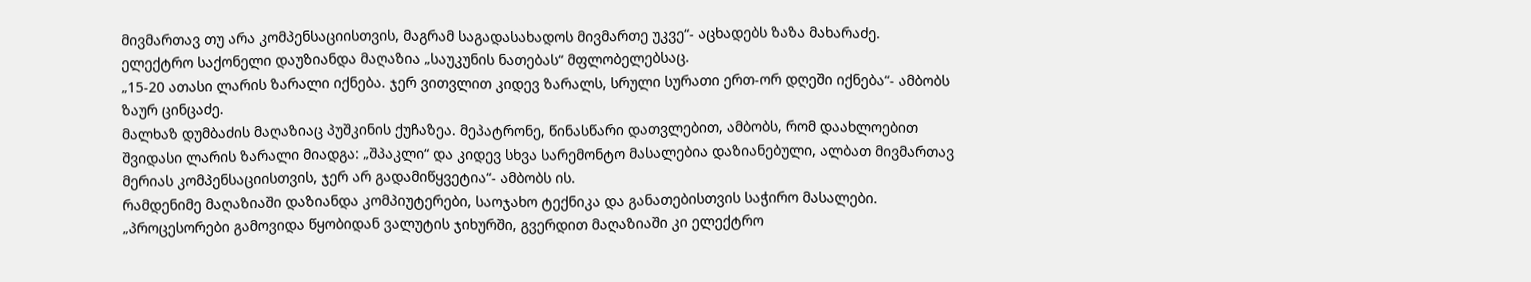მივმართავ თუ არა კომპენსაციისთვის, მაგრამ საგადასახადოს მივმართე უკვე“- აცხადებს ზაზა მახარაძე.
ელექტრო საქონელი დაუზიანდა მაღაზია „საუკუნის ნათებას“ მფლობელებსაც.
„15-20 ათასი ლარის ზარალი იქნება. ჯერ ვითვლით კიდევ ზარალს, სრული სურათი ერთ-ორ დღეში იქნება“- ამბობს ზაურ ცინცაძე.
მალხაზ დუმბაძის მაღაზიაც პუშკინის ქუჩაზეა. მეპატრონე, წინასწარი დათვლებით, ამბობს, რომ დაახლოებით შვიდასი ლარის ზარალი მიადგა: „შპაკლი“ და კიდევ სხვა სარემონტო მასალებია დაზიანებული, ალბათ მივმართავ მერიას კომპენსაციისთვის, ჯერ არ გადამიწყვეტია“- ამბობს ის.
რამდენიმე მაღაზიაში დაზიანდა კომპიუტერები, საოჯახო ტექნიკა და განათებისთვის საჭირო მასალები.
„პროცესორები გამოვიდა წყობიდან ვალუტის ჯიხურში, გვერდით მაღაზიაში კი ელექტრო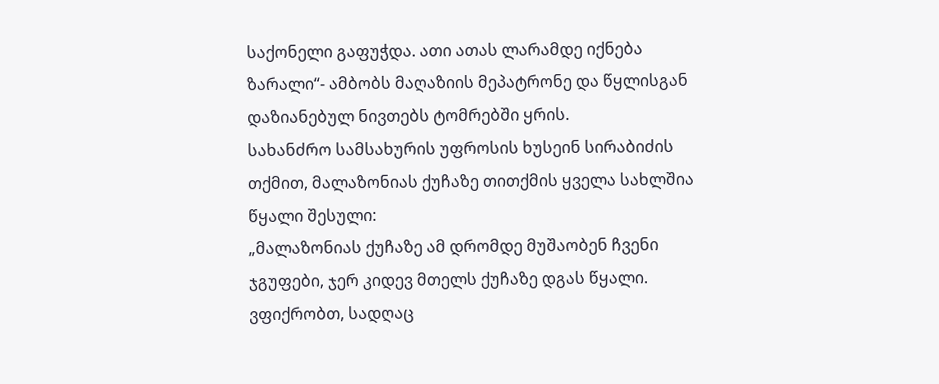საქონელი გაფუჭდა. ათი ათას ლარამდე იქნება ზარალი“- ამბობს მაღაზიის მეპატრონე და წყლისგან დაზიანებულ ნივთებს ტომრებში ყრის.
სახანძრო სამსახურის უფროსის ხუსეინ სირაბიძის თქმით, მალაზონიას ქუჩაზე თითქმის ყველა სახლშია წყალი შესული:
„მალაზონიას ქუჩაზე ამ დრომდე მუშაობენ ჩვენი ჯგუფები, ჯერ კიდევ მთელს ქუჩაზე დგას წყალი. ვფიქრობთ, სადღაც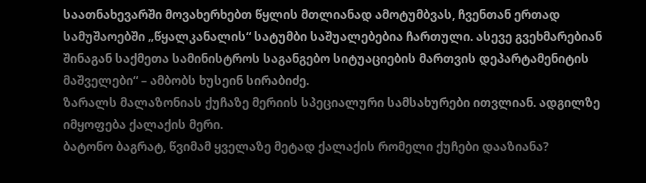საათნახევარში მოვახერხებთ წყლის მთლიანად ამოტუმბვას, ჩვენთან ერთად სამუშაოებში „წყალკანალის“ სატუმბი საშუალებებია ჩართული. ასევე გვეხმარებიან შინაგან საქმეთა სამინისტროს საგანგებო სიტუაციების მართვის დეპარტამენიტის მაშველები“ – ამბობს ხუსეინ სირაბიძე.
ზარალს მალაზონიას ქუჩაზე მერიის სპეციალური სამსახურები ითვლიან. ადგილზე იმყოფება ქალაქის მერი.
ბატონო ბაგრატ, წვიმამ ყველაზე მეტად ქალაქის რომელი ქუჩები დააზიანა?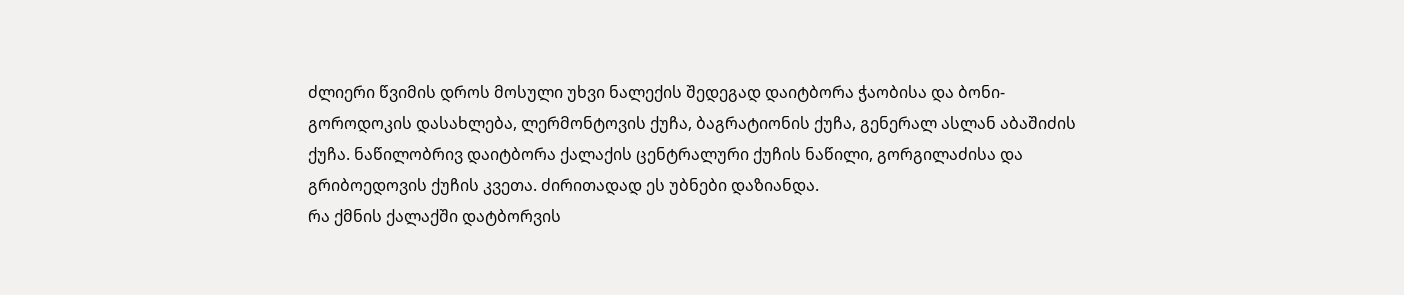ძლიერი წვიმის დროს მოსული უხვი ნალექის შედეგად დაიტბორა ჭაობისა და ბონი-გოროდოკის დასახლება, ლერმონტოვის ქუჩა, ბაგრატიონის ქუჩა, გენერალ ასლან აბაშიძის ქუჩა. ნაწილობრივ დაიტბორა ქალაქის ცენტრალური ქუჩის ნაწილი, გორგილაძისა და გრიბოედოვის ქუჩის კვეთა. ძირითადად ეს უბნები დაზიანდა.
რა ქმნის ქალაქში დატბორვის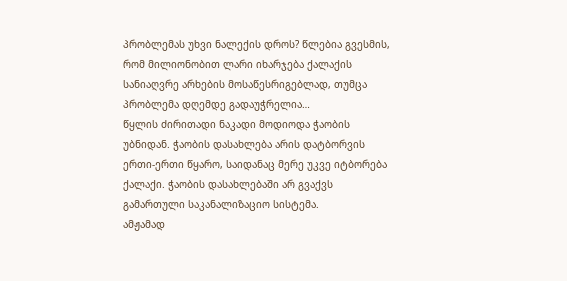პრობლემას უხვი ნალექის დროს? წლებია გვესმის, რომ მილიონობით ლარი იხარჯება ქალაქის სანიაღვრე არხების მოსაწესრიგებლად, თუმცა პრობლემა დღემდე გადაუჭრელია…
წყლის ძირითადი ნაკადი მოდიოდა ჭაობის უბნიდან. ჭაობის დასახლება არის დატბორვის ერთი-ერთი წყარო, საიდანაც მერე უკვე იტბორება ქალაქი. ჭაობის დასახლებაში არ გვაქვს გამართული საკანალიზაციო სისტემა.
ამჟამად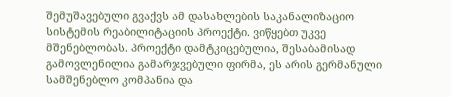შემუშავებული გვაქვს ამ დასახლების საკანალიზაციო სისტემის რეაბილიტაციის პროექტი. ვიწყებთ უკვე მშენებლობას. პროექტი დამტკიცებულია, შესაბამისად გამოვლენილია გამარჯვებული ფირმა, ეს არის გერმანული სამშენებლო კომპანია და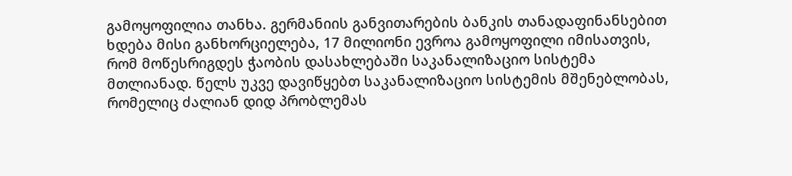გამოყოფილია თანხა. გერმანიის განვითარების ბანკის თანადაფინანსებით ხდება მისი განხორციელება, 17 მილიონი ევროა გამოყოფილი იმისათვის, რომ მოწესრიგდეს ჭაობის დასახლებაში საკანალიზაციო სისტემა მთლიანად. წელს უკვე დავიწყებთ საკანალიზაციო სისტემის მშენებლობას, რომელიც ძალიან დიდ პრობლემას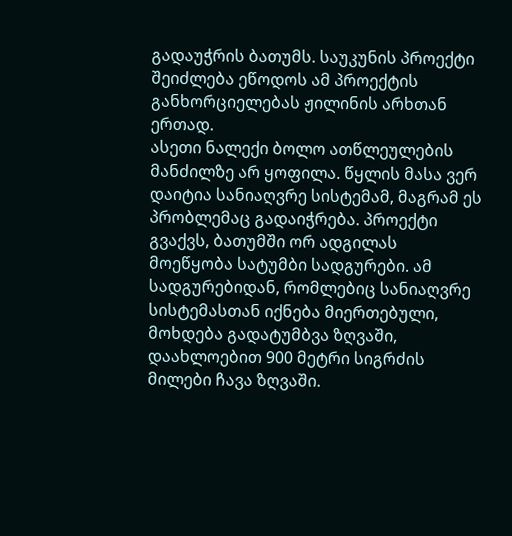გადაუჭრის ბათუმს. საუკუნის პროექტი შეიძლება ეწოდოს ამ პროექტის განხორციელებას ჟილინის არხთან ერთად.
ასეთი ნალექი ბოლო ათწლეულების მანძილზე არ ყოფილა. წყლის მასა ვერ დაიტია სანიაღვრე სისტემამ, მაგრამ ეს პრობლემაც გადაიჭრება. პროექტი გვაქვს, ბათუმში ორ ადგილას მოეწყობა სატუმბი სადგურები. ამ სადგურებიდან, რომლებიც სანიაღვრე სისტემასთან იქნება მიერთებული, მოხდება გადატუმბვა ზღვაში, დაახლოებით 900 მეტრი სიგრძის მილები ჩავა ზღვაში.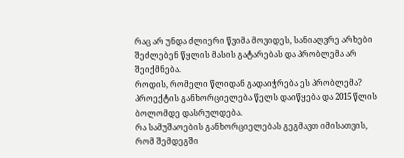რაც არ უნდა ძლიერი წვიმა მოვიდეს, სანიაღვრე არხები შეძლებენ წყლის მასის გატარებას და პრობლემა არ შეიქმნება.
როდის, რომელი წლიდან გადაიჭრება ეს პრობლემა?
პროექტის განხორციელება წელს დაიწყება და 2015 წლის ბოლომდე დასრულდება.
რა სამუშაოების განხორციელებას გეგმავთ იმისათვის, რომ შემდეგში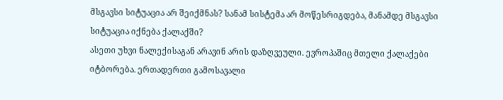მსგავსი სიტუაცია არ შეიქმნას? სანამ სისტემა არ მოწესრიგდება, მანამდე მსგავსი სიტუაცია იქნება ქალაქში?
ასეთი უხვი ნალექისაგან არავინ არის დაზღვეული. ევროპაშიც მთელი ქალაქები იტბორება. ერთადერთი გამოსავალი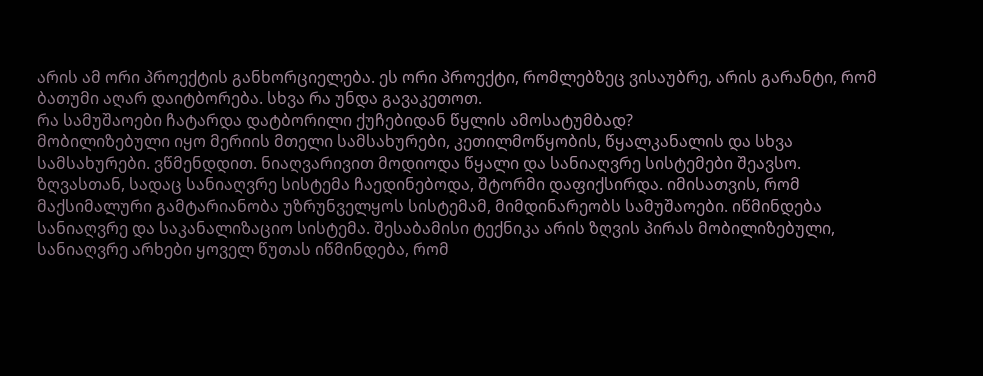არის ამ ორი პროექტის განხორციელება. ეს ორი პროექტი, რომლებზეც ვისაუბრე, არის გარანტი, რომ ბათუმი აღარ დაიტბორება. სხვა რა უნდა გავაკეთოთ.
რა სამუშაოები ჩატარდა დატბორილი ქუჩებიდან წყლის ამოსატუმბად?
მობილიზებული იყო მერიის მთელი სამსახურები, კეთილმოწყობის, წყალკანალის და სხვა სამსახურები. ვწმენდდით. ნიაღვარივით მოდიოდა წყალი და სანიაღვრე სისტემები შეავსო. ზღვასთან, სადაც სანიაღვრე სისტემა ჩაედინებოდა, შტორმი დაფიქსირდა. იმისათვის, რომ მაქსიმალური გამტარიანობა უზრუნველყოს სისტემამ, მიმდინარეობს სამუშაოები. იწმინდება სანიაღვრე და საკანალიზაციო სისტემა. შესაბამისი ტექნიკა არის ზღვის პირას მობილიზებული, სანიაღვრე არხები ყოველ წუთას იწმინდება, რომ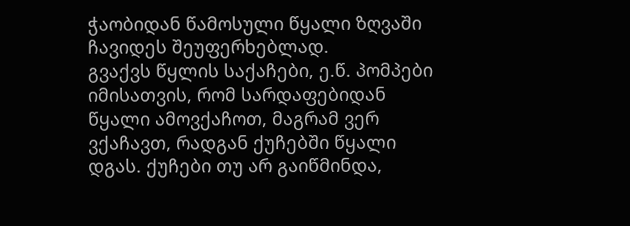ჭაობიდან წამოსული წყალი ზღვაში ჩავიდეს შეუფერხებლად.
გვაქვს წყლის საქაჩები, ე.წ. პომპები იმისათვის, რომ სარდაფებიდან წყალი ამოვქაჩოთ, მაგრამ ვერ ვქაჩავთ, რადგან ქუჩებში წყალი დგას. ქუჩები თუ არ გაიწმინდა,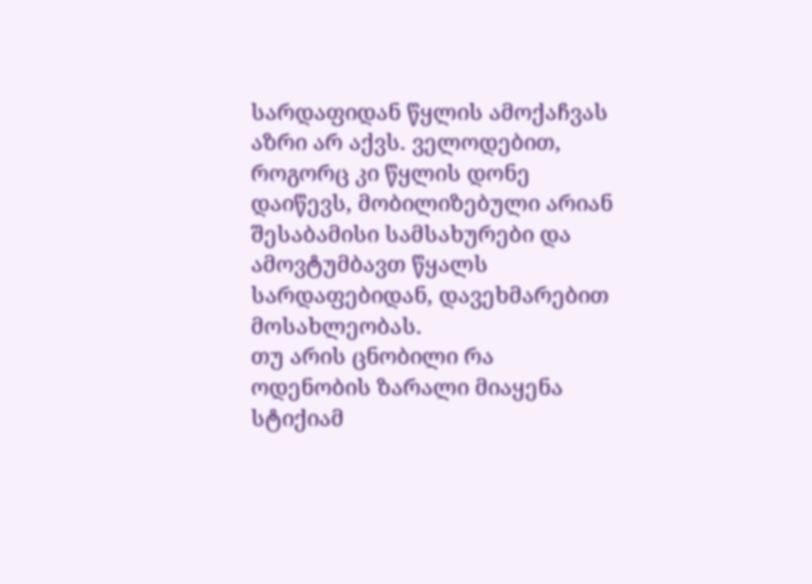სარდაფიდან წყლის ამოქაჩვას აზრი არ აქვს. ველოდებით, როგორც კი წყლის დონე დაიწევს, მობილიზებული არიან შესაბამისი სამსახურები და ამოვტუმბავთ წყალს სარდაფებიდან, დავეხმარებით მოსახლეობას.
თუ არის ცნობილი რა ოდენობის ზარალი მიაყენა სტიქიამ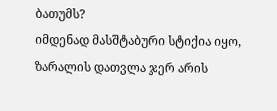ბათუმს?
იმდენად მასშტაბური სტიქია იყო, ზარალის დათვლა ჯერ არის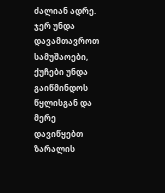ძალიან ადრე. ჯერ უნდა დავამთავროთ სამუშაოები, ქუჩები უნდა გაიწმინდოს წყლისგან და მერე დავიწყებთ ზარალის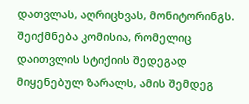დათვლას, აღრიცხვას, მონიტორინგს. შეიქმნება კომისია, რომელიც დაითვლის სტიქიის შედეგად მიყენებულ ზარალს, ამის შემდეგ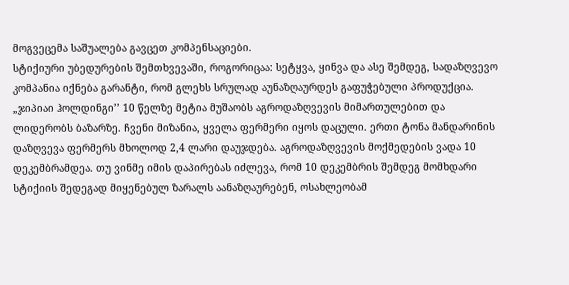მოგვეცემა საშუალება გავცეთ კომპენსაციები.
სტიქიური უბედურების შემთხვევაში, როგორიცაა: სეტყვა, ყინვა და ასე შემდეგ, სადაზღვევო კომპანია იქნება გარანტი, რომ გლეხს სრულად აუნაზღაურდეს გაფუჭებული პროდუქცია. „ჯიპიაი ჰოლდინგი’’ 10 წელზე მეტია მუშაობს აგროდაზღვევის მიმართულებით და ლიდერობს ბაზარზე. ჩვენი მიზანია, ყველა ფერმერი იყოს დაცული. ერთი ტონა მანდარინის დაზღვევა ფერმერს მხოლოდ 2,4 ლარი დაუჯდება. აგროდაზღვევის მოქმედების ვადა 10 დეკემბრამდეა. თუ ვინმე იმის დაპირებას იძლევა, რომ 10 დეკემბრის შემდეგ მომხდარი სტიქიის შედეგად მიყენებულ ზარალს აანაზღაურებენ, ოსახლეობამ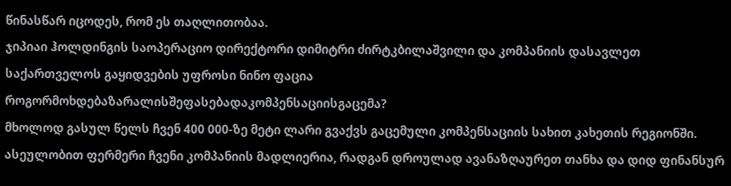წინასწარ იცოდეს, რომ ეს თაღლითობაა.
ჯიპიაი ჰოლდინგის საოპერაციო დირექტორი დიმიტრი ძირტკბილაშვილი და კომპანიის დასავლეთ საქართველოს გაყიდვების უფროსი ნინო ფაცია
როგორმოხდებაზარალისშეფასებადაკომპენსაციისგაცემა?
მხოლოდ გასულ წელს ჩვენ 400 000-ზე მეტი ლარი გვაქვს გაცემული კომპენსაციის სახით კახეთის რეგიონში. ასეულობით ფერმერი ჩვენი კომპანიის მადლიერია, რადგან დროულად ავანაზღაურეთ თანხა და დიდ ფინანსურ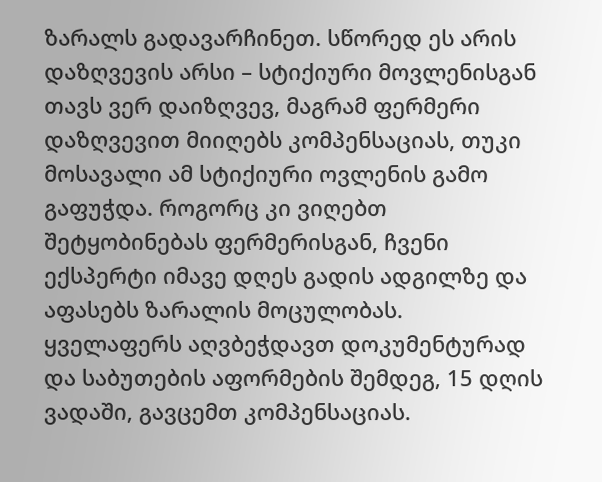ზარალს გადავარჩინეთ. სწორედ ეს არის დაზღვევის არსი – სტიქიური მოვლენისგან თავს ვერ დაიზღვევ, მაგრამ ფერმერი დაზღვევით მიიღებს კომპენსაციას, თუკი მოსავალი ამ სტიქიური ოვლენის გამო გაფუჭდა. როგორც კი ვიღებთ შეტყობინებას ფერმერისგან, ჩვენი ექსპერტი იმავე დღეს გადის ადგილზე და აფასებს ზარალის მოცულობას. ყველაფერს აღვბეჭდავთ დოკუმენტურად და საბუთების აფორმების შემდეგ, 15 დღის ვადაში, გავცემთ კომპენსაციას.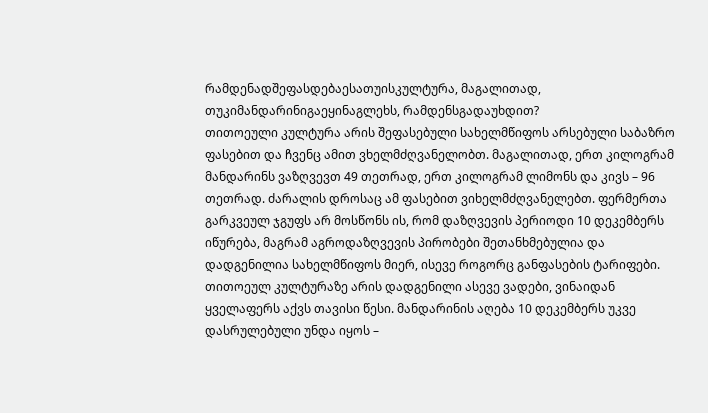რამდენადშეფასდებაესათუისკულტურა, მაგალითად, თუკიმანდარინიგაეყინაგლეხს, რამდენსგადაუხდით?
თითოეული კულტურა არის შეფასებული სახელმწიფოს არსებული საბაზრო ფასებით და ჩვენც ამით ვხელმძღვანელობთ. მაგალითად, ერთ კილოგრამ მანდარინს ვაზღვევთ 49 თეთრად, ერთ კილოგრამ ლიმონს და კივს – 96 თეთრად. ძარალის დროსაც ამ ფასებით ვიხელმძღვანელებთ. ფერმერთა გარკვეულ ჯგუფს არ მოსწონს ის, რომ დაზღვევის პერიოდი 10 დეკემბერს იწურება, მაგრამ აგროდაზღვევის პირობები შეთანხმებულია და დადგენილია სახელმწიფოს მიერ, ისევე როგორც განფასების ტარიფები. თითოეულ კულტურაზე არის დადგენილი ასევე ვადები, ვინაიდან ყველაფერს აქვს თავისი წესი. მანდარინის აღება 10 დეკემბერს უკვე დასრულებული უნდა იყოს –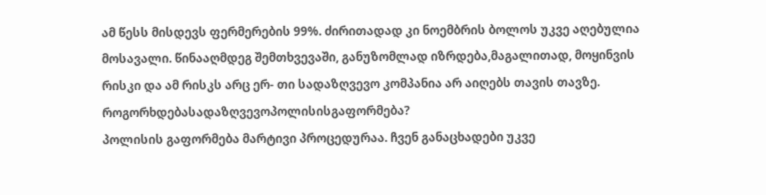ამ წესს მისდევს ფერმერების 99%. ძირითადად კი ნოემბრის ბოლოს უკვე აღებულია მოსავალი. წინააღმდეგ შემთხვევაში, განუზომლად იზრდება,მაგალითად, მოყინვის რისკი და ამ რისკს არც ერ- თი სადაზღვევო კომპანია არ აიღებს თავის თავზე.
როგორხდებასადაზღვევოპოლისისგაფორმება?
პოლისის გაფორმება მარტივი პროცედურაა. ჩვენ განაცხადები უკვე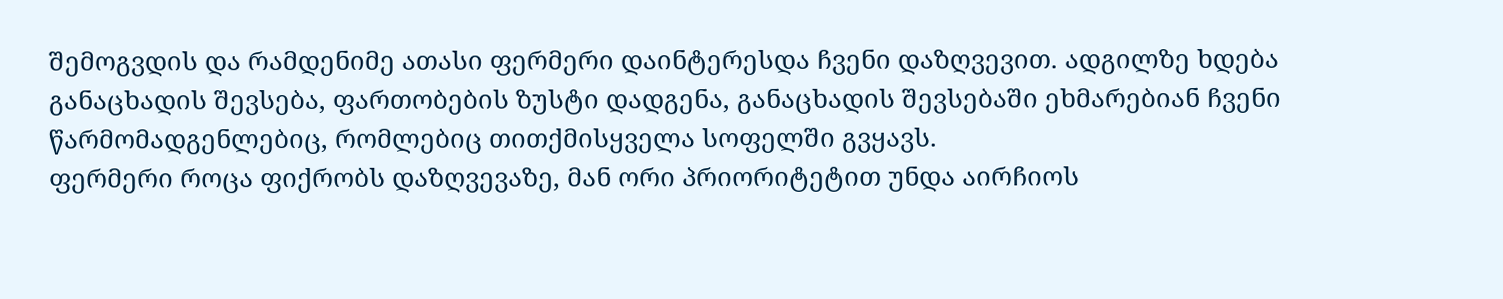შემოგვდის და რამდენიმე ათასი ფერმერი დაინტერესდა ჩვენი დაზღვევით. ადგილზე ხდება განაცხადის შევსება, ფართობების ზუსტი დადგენა, განაცხადის შევსებაში ეხმარებიან ჩვენი წარმომადგენლებიც, რომლებიც თითქმისყველა სოფელში გვყავს.
ფერმერი როცა ფიქრობს დაზღვევაზე, მან ორი პრიორიტეტით უნდა აირჩიოს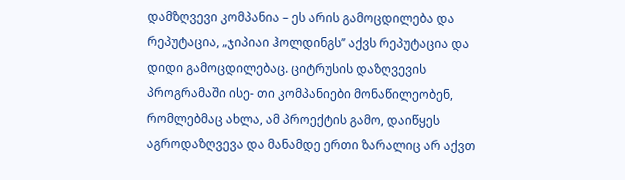დამზღვევი კომპანია – ეს არის გამოცდილება და რეპუტაცია, „ჯიპიაი ჰოლდინგს’’ აქვს რეპუტაცია და დიდი გამოცდილებაც. ციტრუსის დაზღვევის პროგრამაში ისე- თი კომპანიები მონაწილეობენ, რომლებმაც ახლა, ამ პროექტის გამო, დაიწყეს აგროდაზღვევა და მანამდე ერთი ზარალიც არ აქვთ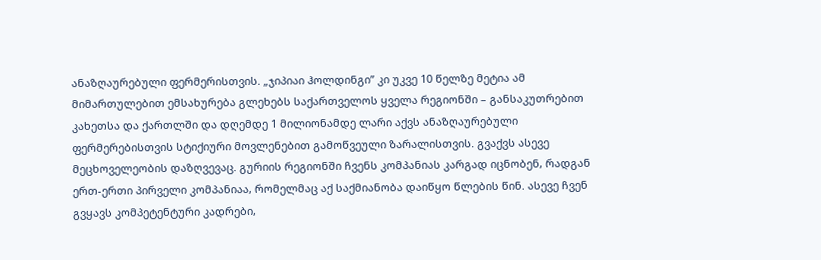ანაზღაურებული ფერმერისთვის. „ჯიპიაი ჰოლდინგი’’ კი უკვე 10 წელზე მეტია ამ მიმართულებით ემსახურება გლეხებს საქართველოს ყველა რეგიონში – განსაკუთრებით კახეთსა და ქართლში და დღემდე 1 მილიონამდე ლარი აქვს ანაზღაურებული ფერმერებისთვის სტიქიური მოვლენებით გამოწვეული ზარალისთვის. გვაქვს ასევე მეცხოველეობის დაზღვევაც. გურიის რეგიონში ჩვენს კომპანიას კარგად იცნობენ, რადგან ერთ-ერთი პირველი კომპანიაა, რომელმაც აქ საქმიანობა დაიწყო წლების წინ. ასევე ჩვენ გვყავს კომპეტენტური კადრები,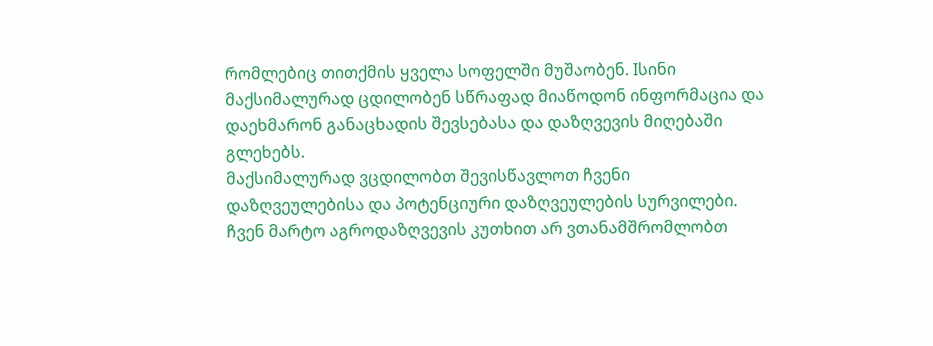რომლებიც თითქმის ყველა სოფელში მუშაობენ. Iსინი მაქსიმალურად ცდილობენ სწრაფად მიაწოდონ ინფორმაცია და დაეხმარონ განაცხადის შევსებასა და დაზღვევის მიღებაში გლეხებს.
მაქსიმალურად ვცდილობთ შევისწავლოთ ჩვენი დაზღვეულებისა და პოტენციური დაზღვეულების სურვილები. ჩვენ მარტო აგროდაზღვევის კუთხით არ ვთანამშრომლობთ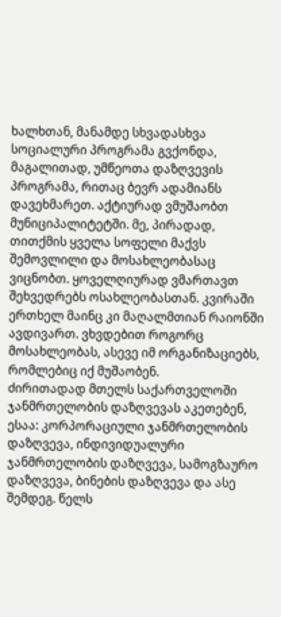ხალხთან, მანამდე სხვადასხვა სოციალური პროგრამა გვქონდა, მაგალითად, უმწეოთა დაზღვევის პროგრამა, რითაც ბევრ ადამიანს დავეხმარეთ. აქტიურად ვმუშაობთ მუნიციპალიტეტში. მე, პირადად, თითქმის ყველა სოფელი მაქვს შემოვლილი და მოსახლეობასაც ვიცნობთ. ყოველღიურად ვმართავთ შეხვედრებს ოსახლეობასთან. კვირაში ერთხელ მაინც კი მაღალმთიან რაიონში ავდივართ. ვხვდებით როგორც მოსახლეობას, ასევე იმ ორგანიზაციებს, რომლებიც იქ მუშაობენ.
ძირითადად მთელს საქართველოში ჯანმრთელობის დაზღვევას აკეთებენ, ესაა: კორპორაციული ჯანმრთელობის დაზღვევა, ინდივიდუალური ჯანმრთელობის დაზღვევა, სამოგზაურო დაზღვევა, ბინების დაზღვევა და ასე შემდეგ. წელს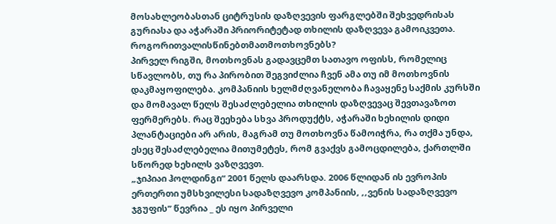მოსახლეობასთან ციტრუსის დაზღვევის ფარგლებში შეხვედრისას გურიასა და აჭარაში პრიორიტეტად თხილის დაზღვევა გამოიკვეთა.
როგორითვალისწინებთმათმოთხოვნებს?
პირველ რიგში, მოთხოვნას გადავცემთ სათავო ოფისს, რომელიც სწავლობს, თუ რა პირობით შეგვიძლია ჩვენ ამა თუ იმ მოთხოვნის დაკმაყოფილება. კომპანიის ხელმძღვანელობა ჩავაყენე საქმის კურსში და მომავალ წელს შესაძლებელია თხილის დაზღვევაც შევთავაზოთ ფერმერებს. რაც შეეხება სხვა პროდუქტს, აჭარაში ხეხილის დიდი პლანტაციები არ არის, მაგრამ თუ მოთხოვნა წამოიჭრა, რა თქმა უნდა, ესეც შესაძლებელია მითუმეტეს, რომ გვაქვს გამოცდილება, ქართლში სწორედ ხეხილს ვაზღვევთ.
„ჯიპიაი ჰოლდინგი“ 2001 წელს დაარსდა. 2006 წლიდან ის ევროპის ერთერთი უმსხვილესი სადაზღვევო კომპანიის, ,,ვენის სადაზღვევო ჯგუფის’’ წევრია _ ეს იყო პირველი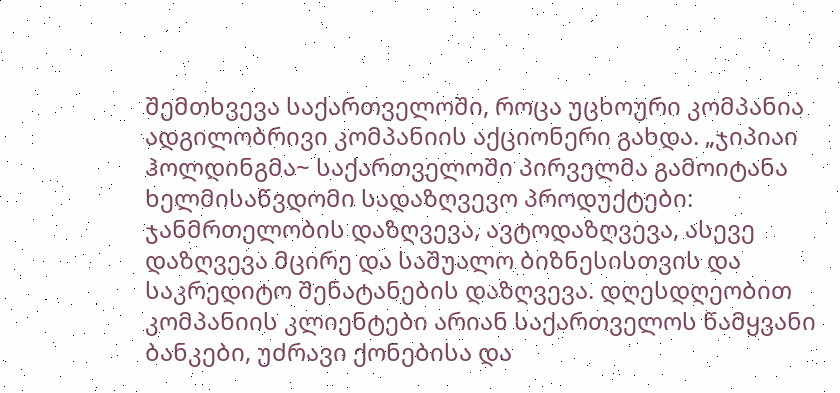შემთხვევა საქართველოში, როცა უცხოური კომპანია ადგილობრივი კომპანიის აქციონერი გახდა. „ჯიპიაი ჰოლდინგმა~ საქართველოში პირველმა გამოიტანა ხელმისაწვდომი სადაზღვევო პროდუქტები: ჯანმრთელობის დაზღვევა, ავტოდაზღვევა, ასევე დაზღვევა მცირე და საშუალო ბიზნესისთვის და საკრედიტო შენატანების დაზღვევა. დღესდღეობით კომპანიის კლიენტები არიან საქართველოს წამყვანი ბანკები, უძრავი ქონებისა და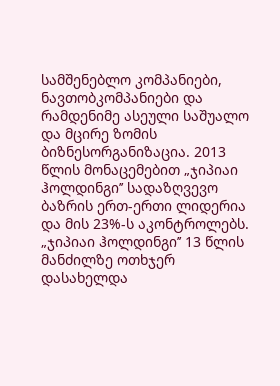სამშენებლო კომპანიები, ნავთობკომპანიები და რამდენიმე ასეული საშუალო და მცირე ზომის ბიზნესორგანიზაცია. 2013 წლის მონაცემებით „ჯიპიაი ჰოლდინგი’’ სადაზღვევო ბაზრის ერთ-ერთი ლიდერია და მის 23%-ს აკონტროლებს. „ჯიპიაი ჰოლდინგი’’ 13 წლის მანძილზე ოთხჯერ დასახელდა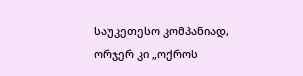საუკეთესო კომპანიად, ორჯერ კი „ოქროს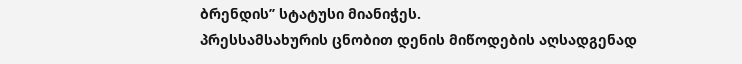ბრენდის’’ სტატუსი მიანიჭეს.
პრესსამსახურის ცნობით დენის მიწოდების აღსადგენად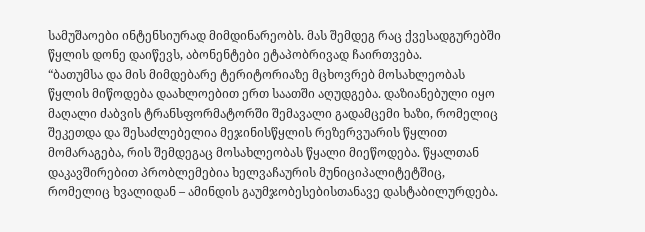სამუშაოები ინტენსიურად მიმდინარეობს. მას შემდეგ რაც ქვესადგურებში წყლის დონე დაიწევს, აბონენტები ეტაპობრივად ჩაირთვება.
“ბათუმსა და მის მიმდებარე ტერიტორიაზე მცხოვრებ მოსახლეობას წყლის მიწოდება დაახლოებით ერთ საათში აღუდგება. დაზიანებული იყო მაღალი ძაბვის ტრანსფორმატორში შემავალი გადამცემი ხაზი, რომელიც შეკეთდა და შესაძლებელია მეჯინისწყლის რეზერვუარის წყლით მომარაგება, რის შემდეგაც მოსახლეობას წყალი მიეწოდება. წყალთან დაკავშირებით პრობლემებია ხელვაჩაურის მუნიციპალიტეტშიც, რომელიც ხვალიდან – ამინდის გაუმჯობესებისთანავე დასტაბილურდება.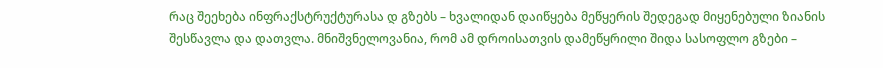რაც შეეხება ინფრაქსტრუქტურასა დ გზებს – ხვალიდან დაიწყება მეწყერის შედეგად მიყენებული ზიანის შესწავლა და დათვლა. მნიშვნელოვანია, რომ ამ დროისათვის დამეწყრილი შიდა სასოფლო გზები –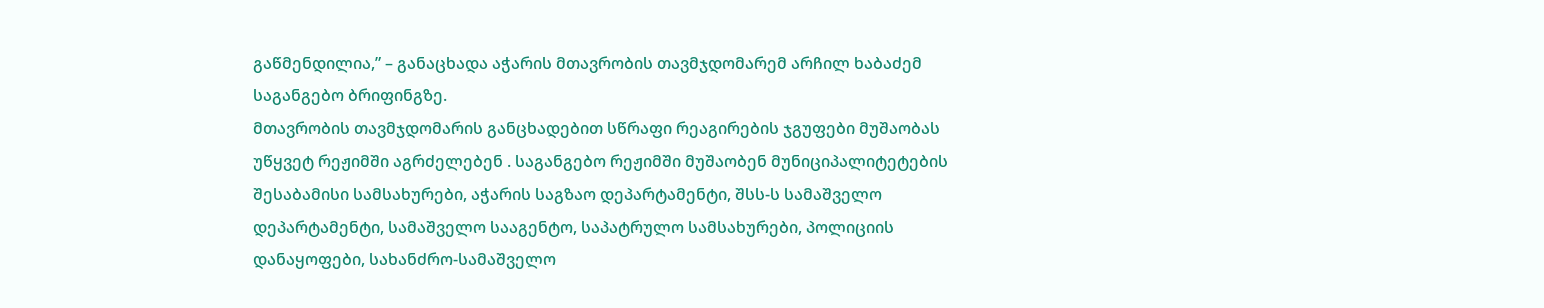გაწმენდილია,” – განაცხადა აჭარის მთავრობის თავმჯდომარემ არჩილ ხაბაძემ საგანგებო ბრიფინგზე.
მთავრობის თავმჯდომარის განცხადებით სწრაფი რეაგირების ჯგუფები მუშაობას უწყვეტ რეჟიმში აგრძელებენ . საგანგებო რეჟიმში მუშაობენ მუნიციპალიტეტების შესაბამისი სამსახურები, აჭარის საგზაო დეპარტამენტი, შსს-ს სამაშველო დეპარტამენტი, სამაშველო სააგენტო, საპატრულო სამსახურები, პოლიციის დანაყოფები, სახანძრო-სამაშველო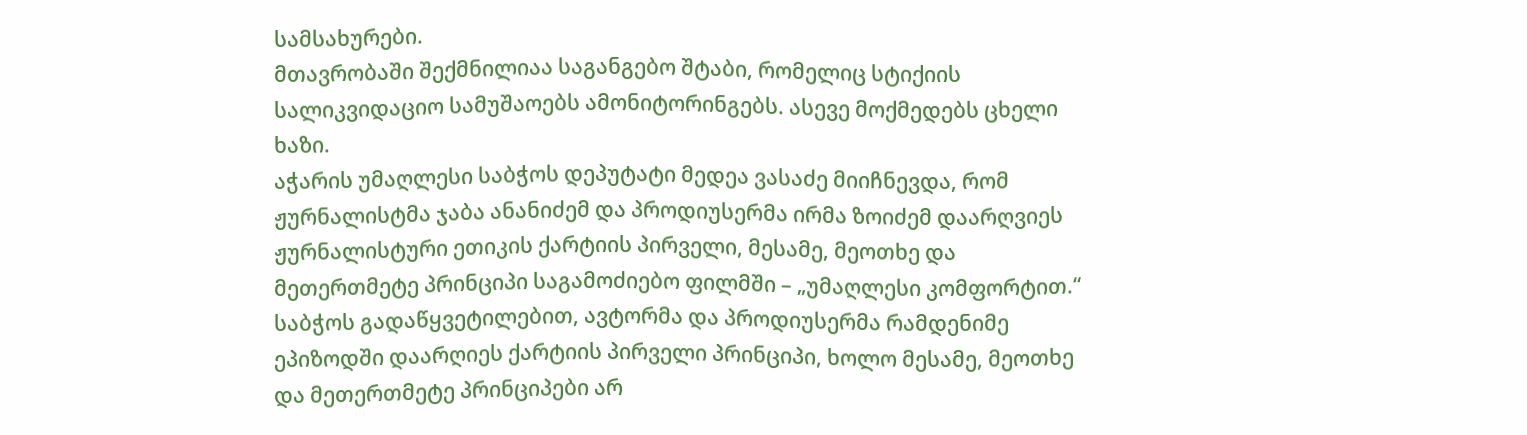სამსახურები.
მთავრობაში შექმნილიაა საგანგებო შტაბი, რომელიც სტიქიის სალიკვიდაციო სამუშაოებს ამონიტორინგებს. ასევე მოქმედებს ცხელი ხაზი.
აჭარის უმაღლესი საბჭოს დეპუტატი მედეა ვასაძე მიიჩნევდა, რომ ჟურნალისტმა ჯაბა ანანიძემ და პროდიუსერმა ირმა ზოიძემ დაარღვიეს ჟურნალისტური ეთიკის ქარტიის პირველი, მესამე, მეოთხე და მეთერთმეტე პრინციპი საგამოძიებო ფილმში – „უმაღლესი კომფორტით.“
საბჭოს გადაწყვეტილებით, ავტორმა და პროდიუსერმა რამდენიმე ეპიზოდში დაარღიეს ქარტიის პირველი პრინციპი, ხოლო მესამე, მეოთხე და მეთერთმეტე პრინციპები არ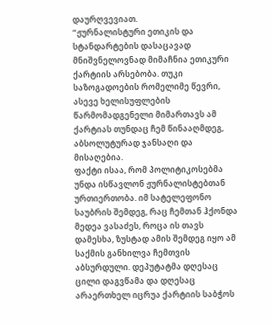დაურღვევიათ.
“ჟურნალისტური ეთიკის და სტანდარტების დასაცავად მნიშვნელოვნად მიმაჩნია ეთიკური ქარტიის არსებობა. თუკი საზოგადოების რომელიმე წევრი, ასევე ხელისუფლების წარმომადგენელი მიმართავს ამ ქარტიას თუნდაც ჩემ წინააღმდეგ, აბსოლუტურად ჯანსაღი და მისაღებია.
ფაქტი ისაა, რომ პოლიტიკოსებმა უნდა ისწავლონ ჟურნალისტებთან ურთიერთობა. იმ სატელეფონო საუბრის შემდეგ, რაც ჩემთან ჰქონდა მედეა ვასაძეს, როცა ის თავს დამესხა, ზუსტად ამის შემდეგ იყო ამ საქმის განხილვა ჩემთვის აბსურდული. დეპუტატმა დღესაც ცილი დაგვწამა და დღესაც არაერთხელ იცრუა ქარტიის საბჭოს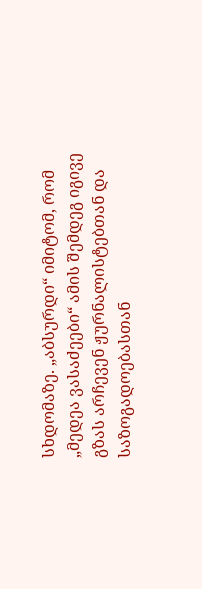სხდომაზე. „აბსურდი“ იმიტომ, რომ „მედეა ვასაძეები“ ამის შემდეგ იგივე გზას არჩევენ ჟურნალისტებთან და საზოგადოებასთან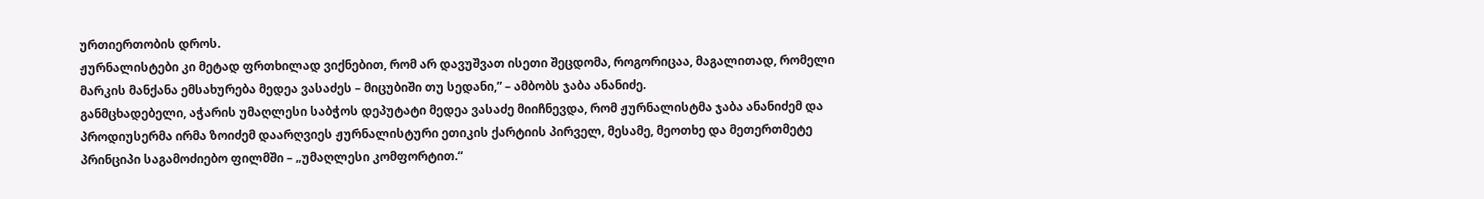ურთიერთობის დროს.
ჟურნალისტები კი მეტად ფრთხილად ვიქნებით, რომ არ დავუშვათ ისეთი შეცდომა, როგორიცაა, მაგალითად, რომელი მარკის მანქანა ემსახურება მედეა ვასაძეს – მიცუბიში თუ სედანი,” – ამბობს ჯაბა ანანიძე.
განმცხადებელი, აჭარის უმაღლესი საბჭოს დეპუტატი მედეა ვასაძე მიიჩნევდა, რომ ჟურნალისტმა ჯაბა ანანიძემ და პროდიუსერმა ირმა ზოიძემ დაარღვიეს ჟურნალისტური ეთიკის ქარტიის პირველ, მესამე, მეოთხე და მეთერთმეტე პრინციპი საგამოძიებო ფილმში – „უმაღლესი კომფორტით.“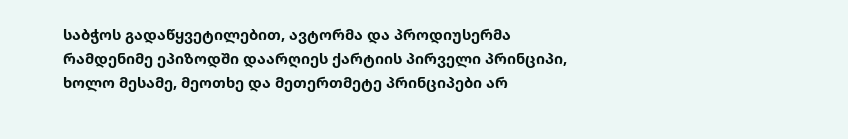საბჭოს გადაწყვეტილებით, ავტორმა და პროდიუსერმა რამდენიმე ეპიზოდში დაარღიეს ქარტიის პირველი პრინციპი, ხოლო მესამე, მეოთხე და მეთერთმეტე პრინციპები არ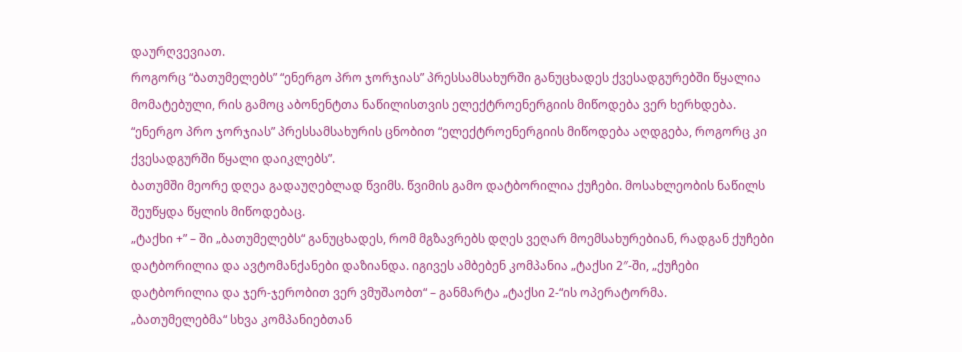დაურღვევიათ.
როგორც “ბათუმელებს” “ენერგო პრო ჯორჯიას” პრესსამსახურში განუცხადეს ქვესადგურებში წყალია მომატებული, რის გამოც აბონენტთა ნაწილისთვის ელექტროენერგიის მიწოდება ვერ ხერხდება.
“ენერგო პრო ჯორჯიას” პრესსამსახურის ცნობით “ელექტროენერგიის მიწოდება აღდგება, როგორც კი ქვესადგურში წყალი დაიკლებს”.
ბათუმში მეორე დღეა გადაუღებლად წვიმს. წვიმის გამო დატბორილია ქუჩები. მოსახლეობის ნაწილს შეუწყდა წყლის მიწოდებაც.
„ტაქხი +” – ში „ბათუმელებს“ განუცხადეს, რომ მგზავრებს დღეს ვეღარ მოემსახურებიან, რადგან ქუჩები დატბორილია და ავტომანქანები დაზიანდა. იგივეს ამბებენ კომპანია „ტაქსი 2″-ში, „ქუჩები დატბორილია და ჯერ-ჯერობით ვერ ვმუშაობთ“ – განმარტა „ტაქსი 2-“ის ოპერატორმა.
„ბათუმელებმა“ სხვა კომპანიებთან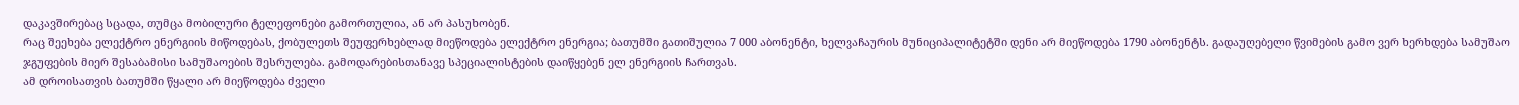დაკავშირებაც სცადა, თუმცა მობილური ტელეფონები გამორთულია, ან არ პასუხობენ.
რაც შეეხება ელექტრო ენერგიის მიწოდებას, ქობულეთს შეუფერხებლად მიეწოდება ელექტრო ენერგია; ბათუმში გათიშულია 7 000 აბონენტი, ხელვაჩაურის მუნიციპალიტეტში დენი არ მიეწოდება 1790 აბონენტს. გადაუღებელი წვიმების გამო ვერ ხერხდება სამუშაო ჯგუფების მიერ შესაბამისი სამუშაოების შესრულება. გამოდარებისთანავე სპეციალისტების დაიწყებენ ელ ენერგიის ჩართვას.
ამ დროისათვის ბათუმში წყალი არ მიეწოდება ძველი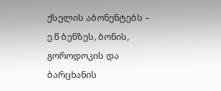ქსელის აბონენტებს – ე.წ ბენზეს, ბონის, გოროდოკის და ბარცხანის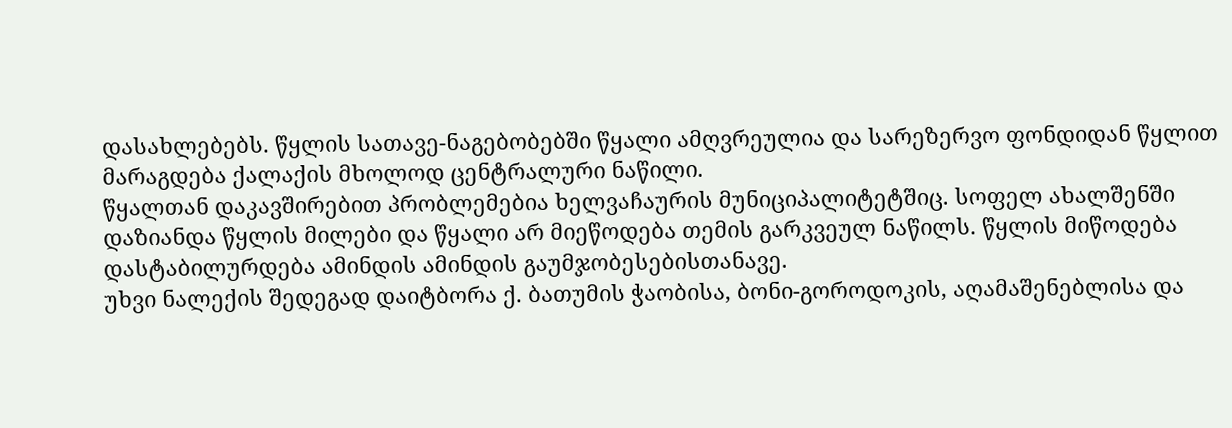დასახლებებს. წყლის სათავე-ნაგებობებში წყალი ამღვრეულია და სარეზერვო ფონდიდან წყლით მარაგდება ქალაქის მხოლოდ ცენტრალური ნაწილი.
წყალთან დაკავშირებით პრობლემებია ხელვაჩაურის მუნიციპალიტეტშიც. სოფელ ახალშენში დაზიანდა წყლის მილები და წყალი არ მიეწოდება თემის გარკვეულ ნაწილს. წყლის მიწოდება დასტაბილურდება ამინდის ამინდის გაუმჯობესებისთანავე.
უხვი ნალექის შედეგად დაიტბორა ქ. ბათუმის ჭაობისა, ბონი-გოროდოკის, აღამაშენებლისა და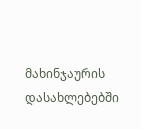მახინჯაურის დასახლებებში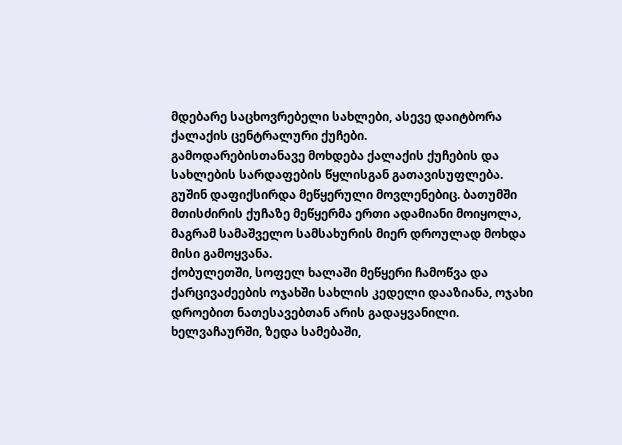მდებარე საცხოვრებელი სახლები, ასევე დაიტბორა ქალაქის ცენტრალური ქუჩები.
გამოდარებისთანავე მოხდება ქალაქის ქუჩების და სახლების სარდაფების წყლისგან გათავისუფლება.
გუშინ დაფიქსირდა მეწყერული მოვლენებიც. ბათუმში მთისძირის ქუჩაზე მეწყერმა ერთი ადამიანი მოიყოლა, მაგრამ სამაშველო სამსახურის მიერ დროულად მოხდა მისი გამოყვანა.
ქობულეთში, სოფელ ხალაში მეწყერი ჩამოწვა და ქარცივაძეების ოჯახში სახლის კედელი დააზიანა, ოჯახი დროებით ნათესავებთან არის გადაყვანილი.
ხელვაჩაურში, ზედა სამებაში,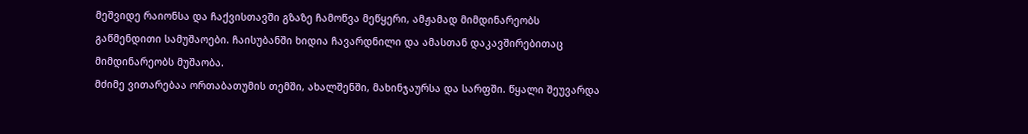მეშვიდე რაიონსა და ჩაქვისთავში გზაზე ჩამოწვა მეწყერი, ამჟამად მიმდინარეობს გაწმენდითი სამუშაოები. ჩაისუბანში ხიდია ჩავარდნილი და ამასთან დაკავშირებითაც მიმდინარეობს მუშაობა.
მძიმე ვითარებაა ორთაბათუმის თემში, ახალშენში, მახინჯაურსა და სარფში. წყალი შეუვარდა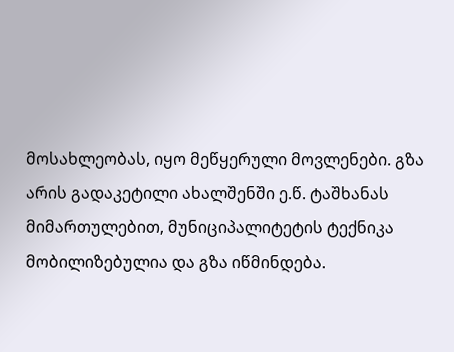მოსახლეობას, იყო მეწყერული მოვლენები. გზა არის გადაკეტილი ახალშენში ე.წ. ტაშხანას მიმართულებით, მუნიციპალიტეტის ტექნიკა მობილიზებულია და გზა იწმინდება.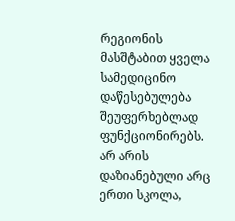რეგიონის მასშტაბით ყველა სამედიცინო დაწესებულება შეუფერხებლად ფუნქციონირებს. არ არის დაზიანებული არც ერთი სკოლა,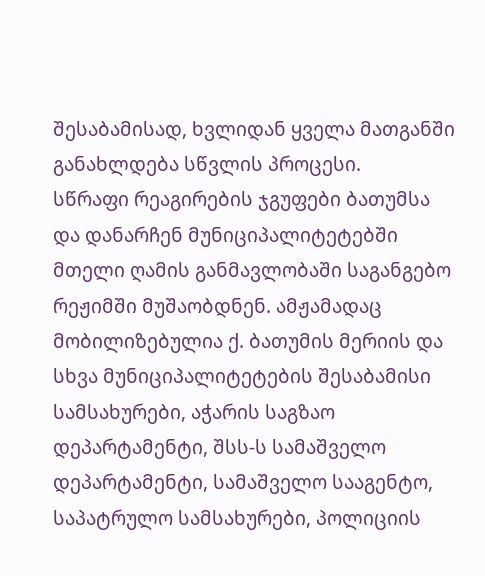შესაბამისად, ხვლიდან ყველა მათგანში განახლდება სწვლის პროცესი.
სწრაფი რეაგირების ჯგუფები ბათუმსა და დანარჩენ მუნიციპალიტეტებში მთელი ღამის განმავლობაში საგანგებო რეჟიმში მუშაობდნენ. ამჟამადაც მობილიზებულია ქ. ბათუმის მერიის და სხვა მუნიციპალიტეტების შესაბამისი სამსახურები, აჭარის საგზაო დეპარტამენტი, შსს-ს სამაშველო დეპარტამენტი, სამაშველო სააგენტო, საპატრულო სამსახურები, პოლიციის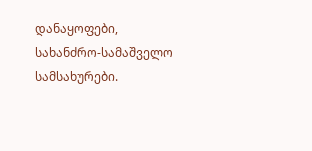დანაყოფები, სახანძრო-სამაშველო სამსახურები.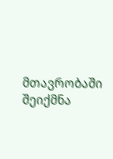მთავრობაში შეიქმნა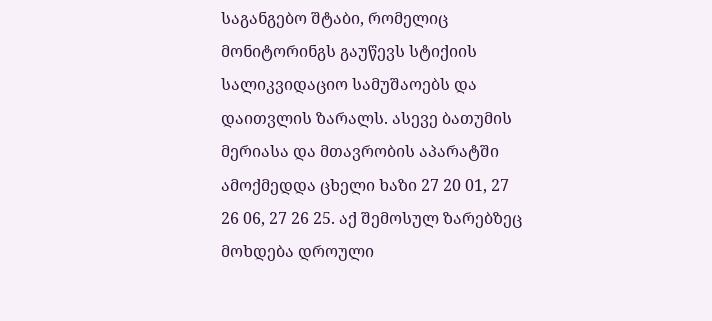საგანგებო შტაბი, რომელიც მონიტორინგს გაუწევს სტიქიის სალიკვიდაციო სამუშაოებს და დაითვლის ზარალს. ასევე ბათუმის მერიასა და მთავრობის აპარატში ამოქმედდა ცხელი ხაზი 27 20 01, 27 26 06, 27 26 25. აქ შემოსულ ზარებზეც მოხდება დროული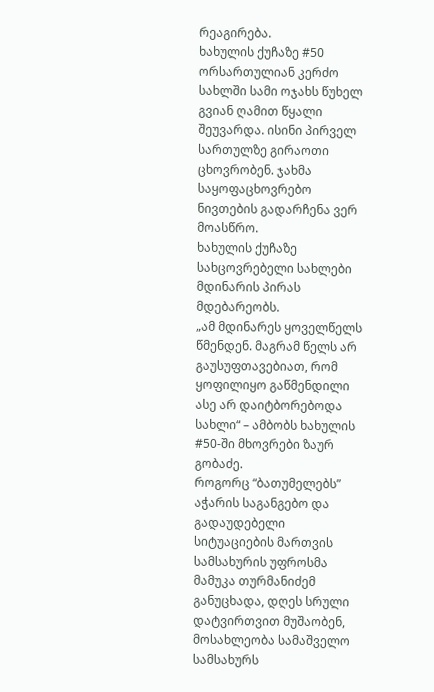რეაგირება.
ხახულის ქუჩაზე #50 ორსართულიან კერძო სახლში სამი ოჯახს წუხელ გვიან ღამით წყალი შეუვარდა. ისინი პირველ სართულზე გირაოთი ცხოვრობენ. ჯახმა საყოფაცხოვრებო ნივთების გადარჩენა ვერ მოასწრო.
ხახულის ქუჩაზე სახცოვრებელი სახლები მდინარის პირას მდებარეობს.
„ამ მდინარეს ყოველწელს წმენდენ. მაგრამ წელს არ გაუსუფთავებიათ, რომ ყოფილიყო გაწმენდილი ასე არ დაიტბორებოდა სახლი“ – ამბობს ხახულის #50-ში მხოვრები ზაურ გობაძე.
როგორც “ბათუმელებს” აჭარის საგანგებო და გადაუდებელი სიტუაციების მართვის სამსახურის უფროსმა მამუკა თურმანიძემ განუცხადა, დღეს სრული დატვირთვით მუშაობენ, მოსახლეობა სამაშველო სამსახურს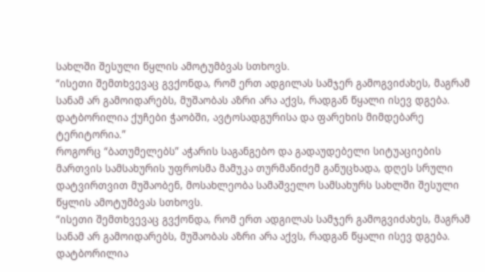სახლში შესული წყლის ამოტუმბვას სთხოვს.
“ისეთი შემთხვევაც გვქონდა, რომ ერთ ადგილას სამჯერ გამოგვიძახეს, მაგრამ სანამ არ გამოიდარებს, მუშაობას აზრი არა აქვს, რადგან წყალი ისევ დგება. დატბორილია ქუჩები ჭაობში, ავტოსადგურისა და ფარეხის მიმდებარე ტერიტორია.”
როგორც “ბათუმელებს” აჭარის საგანგებო და გადაუდებელი სიტუაციების მართვის სამსახურის უფროსმა მამუკა თურმანიძემ განუცხადა, დღეს სრული დატვირთვით მუშაობენ, მოსახლეობა სამაშველო სამსახურს სახლში შესული წყლის ამოტუმბვას სთხოვს.
“ისეთი შემთხვევაც გვქონდა, რომ ერთ ადგილას სამჯერ გამოგვიძახეს, მაგრამ სანამ არ გამოიდარებს, მუშაობას აზრი არა აქვს, რადგან წყალი ისევ დგება. დატბორილია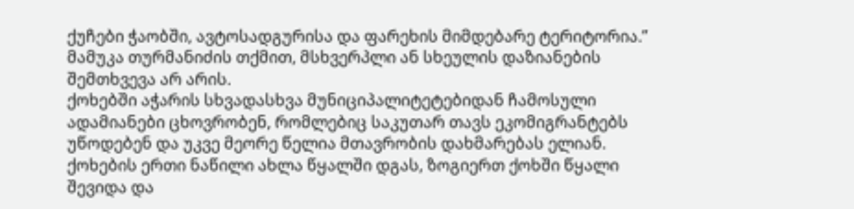ქუჩები ჭაობში, ავტოსადგურისა და ფარეხის მიმდებარე ტერიტორია.”
მამუკა თურმანიძის თქმით, მსხვერპლი ან სხეულის დაზიანების შემთხვევა არ არის.
ქოხებში აჭარის სხვადასხვა მუნიციპალიტეტებიდან ჩამოსული ადამიანები ცხოვრობენ, რომლებიც საკუთარ თავს ეკომიგრანტებს უწოდებენ და უკვე მეორე წელია მთავრობის დახმარებას ელიან. ქოხების ერთი ნაწილი ახლა წყალში დგას, ზოგიერთ ქოხში წყალი შევიდა და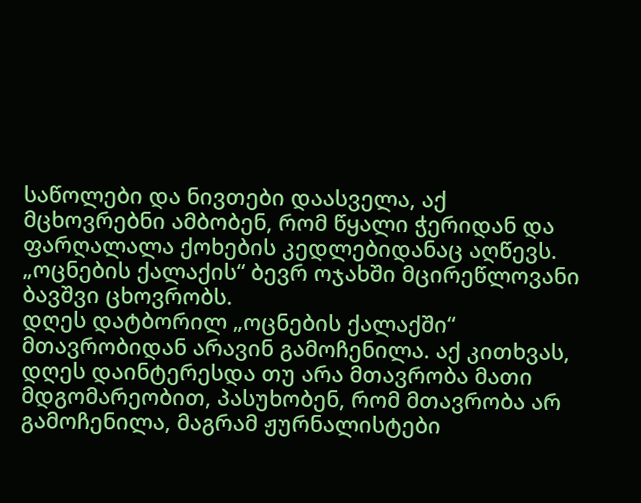საწოლები და ნივთები დაასველა, აქ მცხოვრებნი ამბობენ, რომ წყალი ჭერიდან და ფარღალალა ქოხების კედლებიდანაც აღწევს. „ოცნების ქალაქის“ ბევრ ოჯახში მცირეწლოვანი ბავშვი ცხოვრობს.
დღეს დატბორილ „ოცნების ქალაქში“ მთავრობიდან არავინ გამოჩენილა. აქ კითხვას, დღეს დაინტერესდა თუ არა მთავრობა მათი მდგომარეობით, პასუხობენ, რომ მთავრობა არ გამოჩენილა, მაგრამ ჟურნალისტები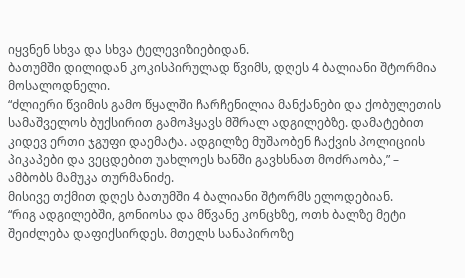იყვნენ სხვა და სხვა ტელევიზიებიდან.
ბათუმში დილიდან კოკისპირულად წვიმს, დღეს 4 ბალიანი შტორმია მოსალოდნელი.
“ძლიერი წვიმის გამო წყალში ჩარჩენილია მანქანები და ქობულეთის სამაშველოს ბუქსირით გამოჰყავს მშრალ ადგილებზე. დამატებით კიდევ ერთი ჯგუფი დაემატა. ადგილზე მუშაობენ ჩაქვის პოლიციის პიკაპები და ვეცდებით უახლოეს ხანში გავხსნათ მოძრაობა,” – ამბობს მამუკა თურმანიძე.
მისივე თქმით დღეს ბათუმში 4 ბალიანი შტორმს ელოდებიან.
“რიგ ადგილებში, გონიოსა და მწვანე კონცხზე, ოთხ ბალზე მეტი შეიძლება დაფიქსირდეს. მთელს სანაპიროზე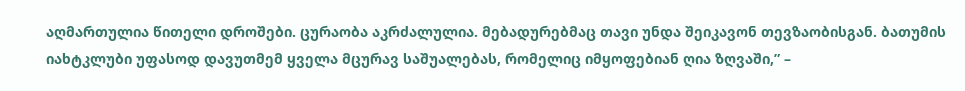აღმართულია წითელი დროშები. ცურაობა აკრძალულია. მებადურებმაც თავი უნდა შეიკავონ თევზაობისგან. ბათუმის იახტკლუბი უფასოდ დავუთმემ ყველა მცურავ საშუალებას, რომელიც იმყოფებიან ღია ზღვაში,” –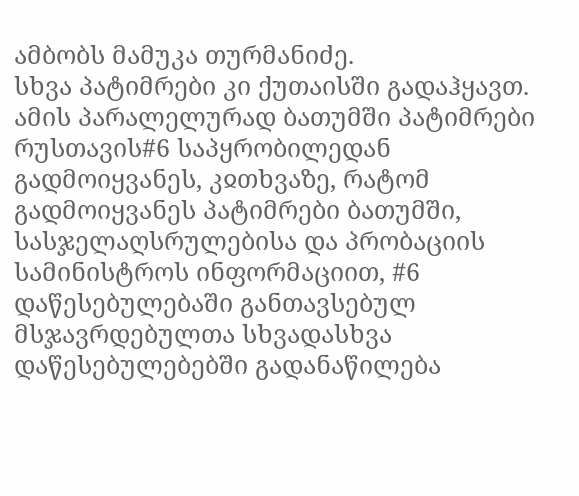ამბობს მამუკა თურმანიძე.
სხვა პატიმრები კი ქუთაისში გადაჰყავთ. ამის პარალელურად ბათუმში პატიმრები რუსთავის#6 საპყრობილედან გადმოიყვანეს, კჲთხვაზე, რატომ გადმოიყვანეს პატიმრები ბათუმში, სასჯელაღსრულებისა და პრობაციის სამინისტროს ინფორმაციით, #6 დაწესებულებაში განთავსებულ მსჯავრდებულთა სხვადასხვა დაწესებულებებში გადანაწილება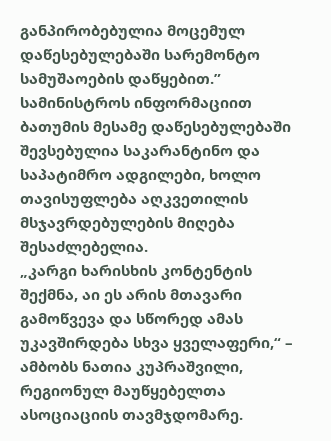განპირობებულია მოცემულ დაწესებულებაში სარემონტო სამუშაოების დაწყებით.”
სამინისტროს ინფორმაციით ბათუმის მესამე დაწესებულებაში შევსებულია საკარანტინო და საპატიმრო ადგილები, ხოლო თავისუფლება აღკვეთილის მსჯავრდებულების მიღება შესაძლებელია.
„კარგი ხარისხის კონტენტის შექმნა, აი ეს არის მთავარი გამოწვევა და სწორედ ამას უკავშირდება სხვა ყველაფერი,“ – ამბობს ნათია კუპრაშვილი, რეგიონულ მაუწყებელთა ასოციაციის თავმჯდომარე.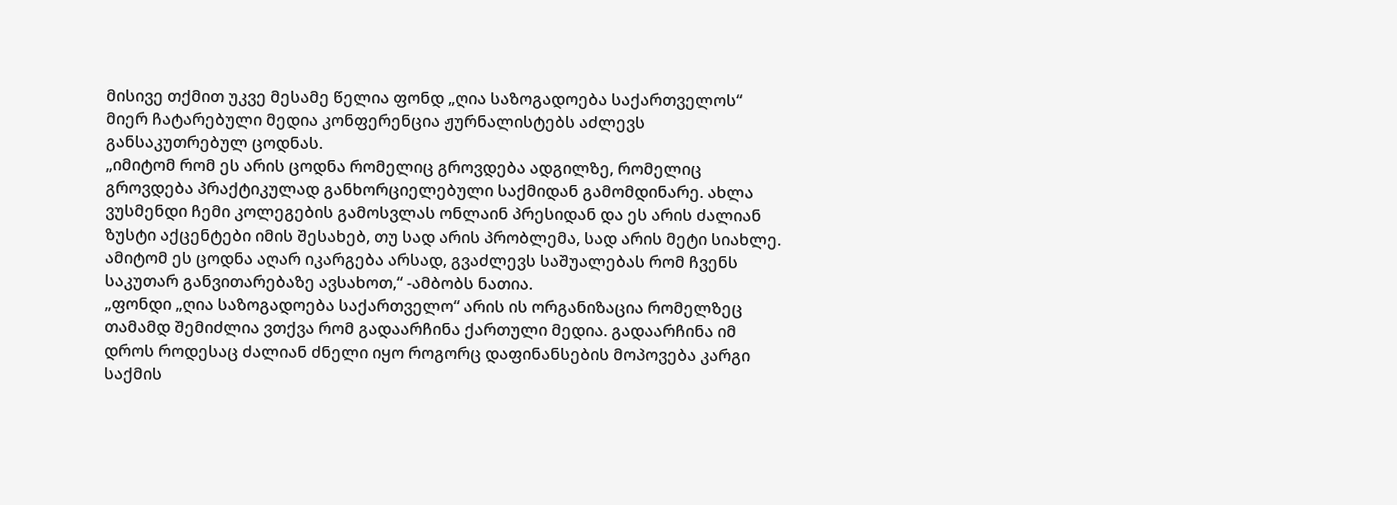მისივე თქმით უკვე მესამე წელია ფონდ „ღია საზოგადოება საქართველოს“ მიერ ჩატარებული მედია კონფერენცია ჟურნალისტებს აძლევს განსაკუთრებულ ცოდნას.
„იმიტომ რომ ეს არის ცოდნა რომელიც გროვდება ადგილზე, რომელიც გროვდება პრაქტიკულად განხორციელებული საქმიდან გამომდინარე. ახლა ვუსმენდი ჩემი კოლეგების გამოსვლას ონლაინ პრესიდან და ეს არის ძალიან ზუსტი აქცენტები იმის შესახებ, თუ სად არის პრობლემა, სად არის მეტი სიახლე. ამიტომ ეს ცოდნა აღარ იკარგება არსად, გვაძლევს საშუალებას რომ ჩვენს საკუთარ განვითარებაზე ავსახოთ,“ -ამბობს ნათია.
„ფონდი „ღია საზოგადოება საქართველო“ არის ის ორგანიზაცია რომელზეც თამამდ შემიძლია ვთქვა რომ გადაარჩინა ქართული მედია. გადაარჩინა იმ დროს როდესაც ძალიან ძნელი იყო როგორც დაფინანსების მოპოვება კარგი საქმის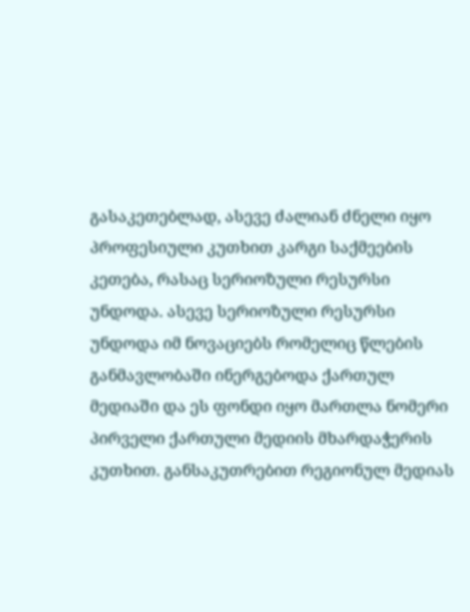გასაკეთებლად, ასევე ძალიან ძნელი იყო პროფესიული კუთხით კარგი საქმეების კეთება, რასაც სერიოზული რესურსი უნდოდა. ასევე სერიოზული რესურსი უნდოდა იმ ნოვაციებს რომელიც წლების განმავლობაში ინერგებოდა ქართულ მედიაში და ეს ფონდი იყო მართლა ნომერი პირველი ქართული მედიის მხარდაჭერის კუთხით. განსაკუთრებით რეგიონულ მედიას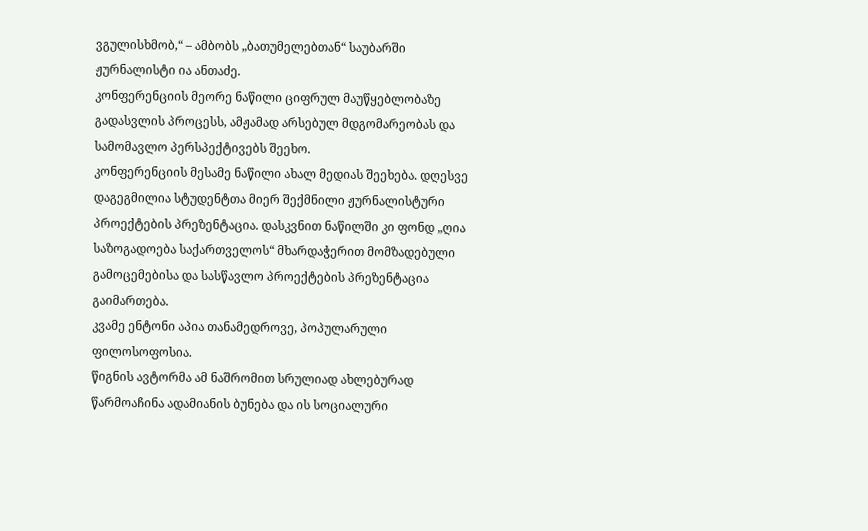ვგულისხმობ,“ – ამბობს „ბათუმელებთან“ საუბარში ჟურნალისტი ია ანთაძე.
კონფერენციის მეორე ნაწილი ციფრულ მაუწყებლობაზე გადასვლის პროცესს, ამჟამად არსებულ მდგომარეობას და სამომავლო პერსპექტივებს შეეხო.
კონფერენციის მესამე ნაწილი ახალ მედიას შეეხება. დღესვე დაგეგმილია სტუდენტთა მიერ შექმნილი ჟურნალისტური პროექტების პრეზენტაცია. დასკვნით ნაწილში კი ფონდ „ღია საზოგადოება საქართველოს“ მხარდაჭერით მომზადებული გამოცემებისა და სასწავლო პროექტების პრეზენტაცია გაიმართება.
კვამე ენტონი აპია თანამედროვე, პოპულარული ფილოსოფოსია.
წიგნის ავტორმა ამ ნაშრომით სრულიად ახლებურად წარმოაჩინა ადამიანის ბუნება და ის სოციალური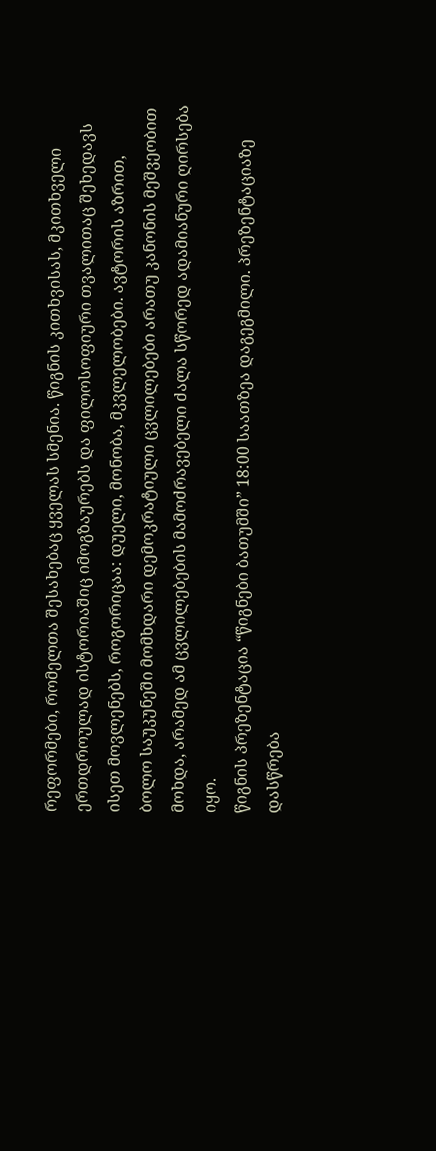რეფორმები, რომელთა შესახებაც ყველას სმენია. წიგნის კითხვისას, მკითხველი ერთდროულად ისტორიაშიც იმოგზაურებს და ფილოსოფიური თვალითაც შეხედავს ისეთ მოვლენებს, როგორიცაა: დუელი, მონობა, მკვლელობები. ავტორის აზრით, ბოლო საუკუნეში მომხდარი დემოკრატიული ცვლილებები არათუ კანონის მეშვეობით მოხდა, არამედ ამ ცვლილებების მამოძრავებელი ძალა სწორედ ადამიანური ღირსება იყო.
წიგნის პრეზენტაცია “წიგნები ბათუმში” 18:00 საათზეა დაგეგმილი. პრეზენტაციაზე დასწრება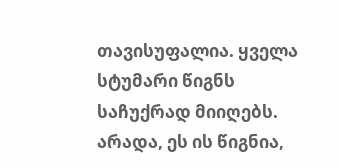თავისუფალია. ყველა სტუმარი წიგნს საჩუქრად მიიღებს.
არადა, ეს ის წიგნია,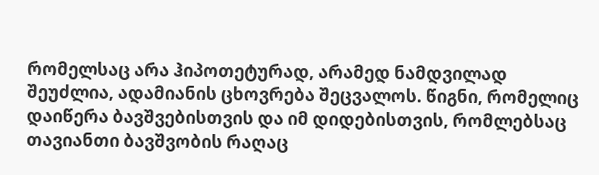რომელსაც არა ჰიპოთეტურად, არამედ ნამდვილად შეუძლია, ადამიანის ცხოვრება შეცვალოს. წიგნი, რომელიც დაიწერა ბავშვებისთვის და იმ დიდებისთვის, რომლებსაც თავიანთი ბავშვობის რაღაც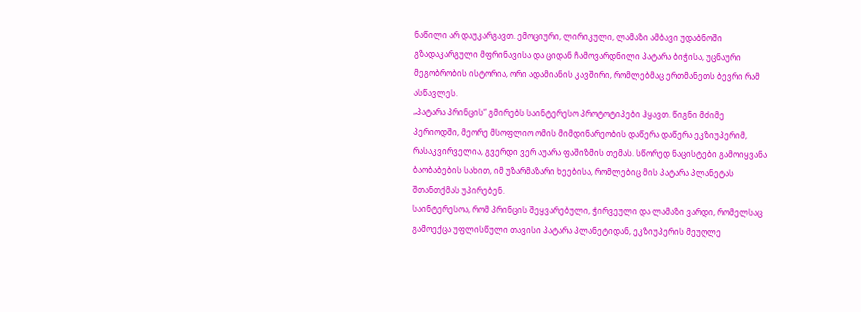ნაწილი არ დაუკარგავთ. ემოციური, ლირიკული, ლამაზი ამბავი უდაბნოში გზადაკარგული მფრინავისა და ციდან ჩამოვარდნილი პატარა ბიჭისა, უცნაური მეგობრობის ისტორია, ორი ადამიანის კავშირი, რომლებმაც ერთმანეთს ბევრი რამ ასწავლეს.
„პატარა პრინცის“ გმირებს საინტერესო პროტოტიპები ჰყავთ. წიგნი მძიმე პერიოდში, მეორე მსოფლიო ომის მიმდინარეობის დაწერა დაწერა ეკზიუპერიმ, რასაკვირველია, გვერდი ვერ აუარა ფაშიზმის თემას. სწორედ ნაცისტები გამოიყვანა ბაობაბების სახით, იმ უზარმაზარი ხეებისა, რომლებიც მის პატარა პლანეტას შთანთქმას უპირებენ.
საინტერესოა, რომ პრინცის შეყვარებული, ჭირვეული და ლამაზი ვარდი, რომელსაც გამოექცა უფლისწული თავისი პატარა პლანეტიდან, ეკზიუპერის მეუღლე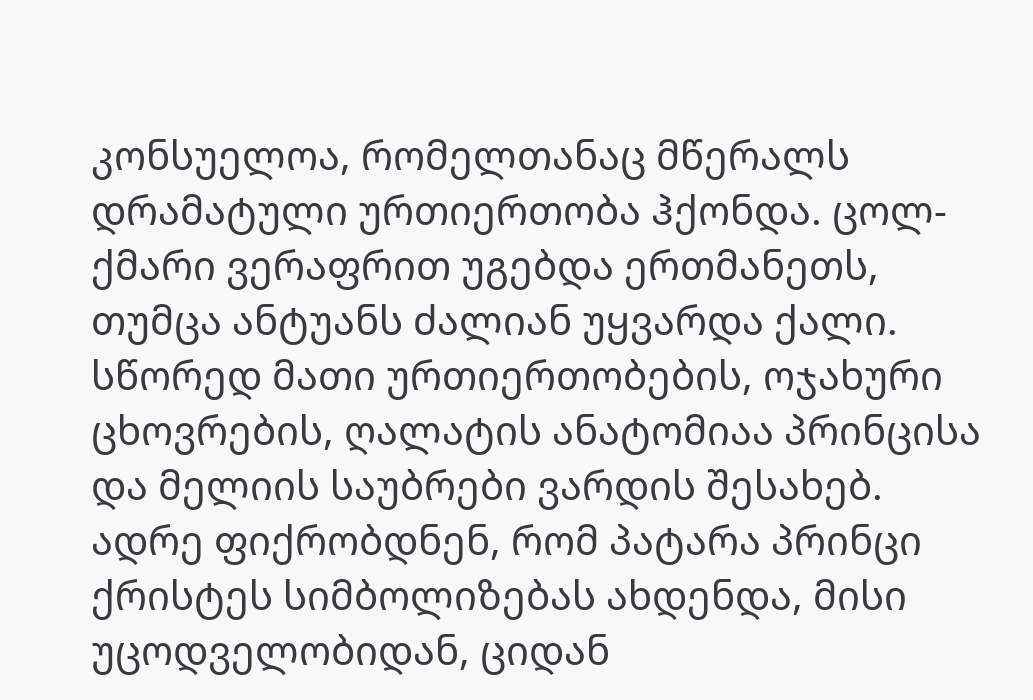კონსუელოა, რომელთანაც მწერალს დრამატული ურთიერთობა ჰქონდა. ცოლ-ქმარი ვერაფრით უგებდა ერთმანეთს, თუმცა ანტუანს ძალიან უყვარდა ქალი. სწორედ მათი ურთიერთობების, ოჯახური ცხოვრების, ღალატის ანატომიაა პრინცისა და მელიის საუბრები ვარდის შესახებ.
ადრე ფიქრობდნენ, რომ პატარა პრინცი ქრისტეს სიმბოლიზებას ახდენდა, მისი უცოდველობიდან, ციდან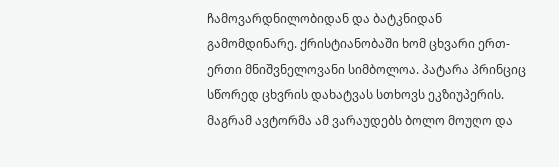ჩამოვარდნილობიდან და ბატკნიდან გამომდინარე. ქრისტიანობაში ხომ ცხვარი ერთ-ერთი მნიშვნელოვანი სიმბოლოა. პატარა პრინციც სწორედ ცხვრის დახატვას სთხოვს ეკზიუპერის. მაგრამ ავტორმა ამ ვარაუდებს ბოლო მოუღო და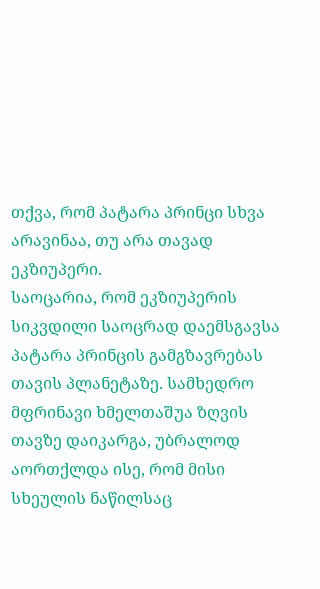თქვა, რომ პატარა პრინცი სხვა არავინაა, თუ არა თავად ეკზიუპერი.
საოცარია, რომ ეკზიუპერის სიკვდილი საოცრად დაემსგავსა პატარა პრინცის გამგზავრებას თავის პლანეტაზე. სამხედრო მფრინავი ხმელთაშუა ზღვის თავზე დაიკარგა, უბრალოდ აორთქლდა ისე, რომ მისი სხეულის ნაწილსაც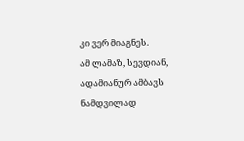კი ვერ მიაგნეს.
ამ ლამაზ, სევდიან, ადამიანურ ამბავს ნამდვილად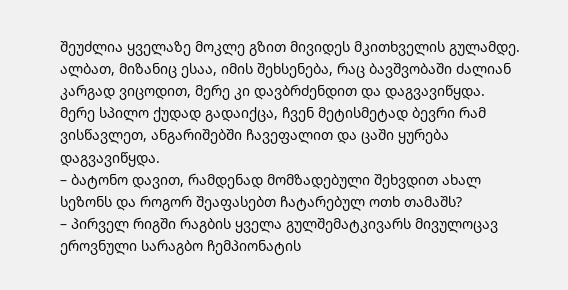შეუძლია ყველაზე მოკლე გზით მივიდეს მკითხველის გულამდე. ალბათ, მიზანიც ესაა, იმის შეხსენება, რაც ბავშვობაში ძალიან კარგად ვიცოდით, მერე კი დავბრძენდით და დაგვავიწყდა. მერე სპილო ქუდად გადაიქცა, ჩვენ მეტისმეტად ბევრი რამ ვისწავლეთ, ანგარიშებში ჩავეფალით და ცაში ყურება დაგვავიწყდა.
– ბატონო დავით, რამდენად მომზადებული შეხვდით ახალ სეზონს და როგორ შეაფასებთ ჩატარებულ ოთხ თამაშს?
– პირველ რიგში რაგბის ყველა გულშემატკივარს მივულოცავ ეროვნული სარაგბო ჩემპიონატის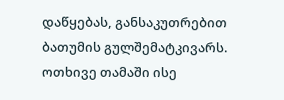დაწყებას, განსაკუთრებით ბათუმის გულშემატკივარს. ოთხივე თამაში ისე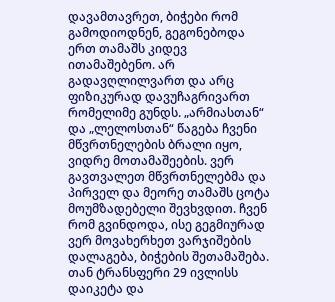დავამთავრეთ, ბიჭები რომ გამოდიოდნენ, გეგონებოდა ერთ თამაშს კიდევ ითამაშებენო. არ გადავღლილვართ და არც ფიზიკურად დავუჩაგრივართ რომელიმე გუნდს. „არმიასთან“ და „ლელოსთან“ წაგება ჩვენი მწვრთნელების ბრალი იყო, ვიდრე მოთამაშეების. ვერ გავთვალეთ მწვრთნელებმა და პირველ და მეორე თამაშს ცოტა მოუმზადებელი შევხვდით. ჩვენ რომ გვინდოდა, ისე გეგმიურად ვერ მოვახერხეთ ვარჯიშების დალაგება, ბიჭების შეთამაშება. თან ტრანსფერი 29 ივლისს დაიკეტა და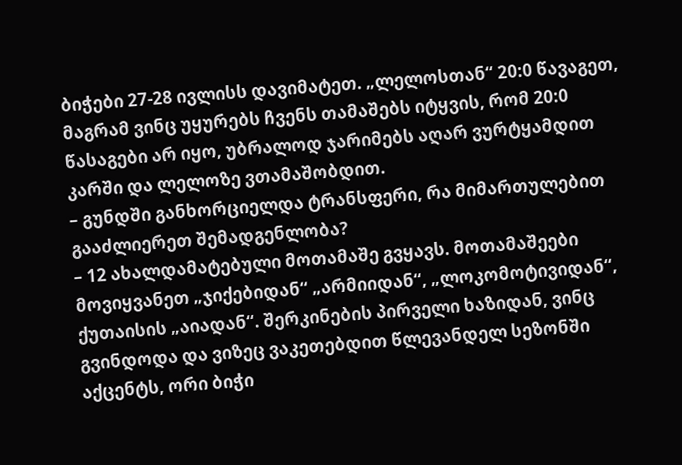ბიჭები 27-28 ივლისს დავიმატეთ. „ლელოსთან“ 20:0 წავაგეთ, მაგრამ ვინც უყურებს ჩვენს თამაშებს იტყვის, რომ 20:0 წასაგები არ იყო, უბრალოდ ჯარიმებს აღარ ვურტყამდით კარში და ლელოზე ვთამაშობდით.
– გუნდში განხორციელდა ტრანსფერი, რა მიმართულებით გააძლიერეთ შემადგენლობა?
– 12 ახალდამატებული მოთამაშე გვყავს. მოთამაშეები მოვიყვანეთ „ჯიქებიდან“ „არმიიდან“, „ლოკომოტივიდან“, ქუთაისის „აიადან“. შერკინების პირველი ხაზიდან, ვინც გვინდოდა და ვიზეც ვაკეთებდით წლევანდელ სეზონში აქცენტს, ორი ბიჭი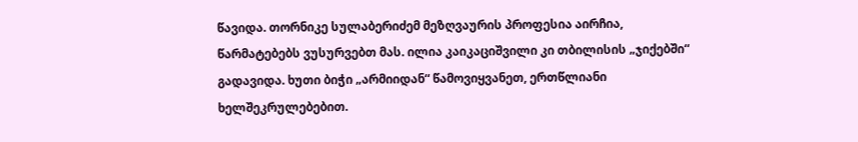წავიდა. თორნიკე სულაბერიძემ მეზღვაურის პროფესია აირჩია, წარმატებებს ვუსურვებთ მას. ილია კაიკაციშვილი კი თბილისის „ჯიქებში“ გადავიდა. ხუთი ბიჭი „არმიიდან“ წამოვიყვანეთ, ერთწლიანი ხელშეკრულებებით.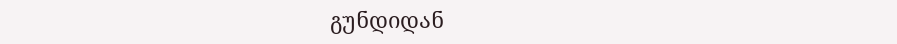გუნდიდან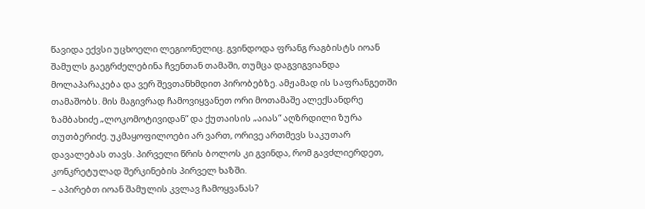წავიდა ექვსი უცხოელი ლეგიონელიც. გვინდოდა ფრანგ რაგბისტს იოან შამულს გაეგრძელებინა ჩვენთან თამაში, თუმცა დაგვიგვიანდა მოლაპარაკება და ვერ შევთანხმდით პირობებზე. ამჟამად ის საფრანგეთში თამაშობს. მის მაგივრად ჩამოვიყვანეთ ორი მოთამაშე ალექსანდრე ზამბახიძე „ლოკომოტივიდან“ და ქუთაისის „აიას“ აღზრდილი ზურა თუთბერიძე. უკმაყოფილოები არ ვართ, ორივე ართმევს საკუთარ დავალებას თავს. პირველი წრის ბოლოს კი გვინდა, რომ გავძლიერდეთ, კონკრეტულად შერკინების პირველ ხაზში.
– აპირებთ იოან შამულის კვლავ ჩამოყვანას?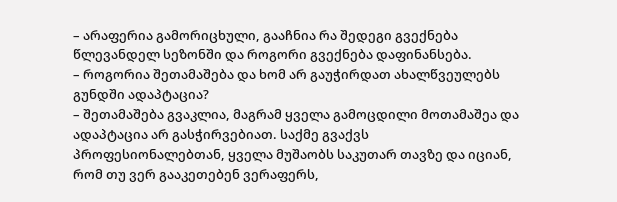– არაფერია გამორიცხული, გააჩნია რა შედეგი გვექნება წლევანდელ სეზონში და როგორი გვექნება დაფინანსება.
– როგორია შეთამაშება და ხომ არ გაუჭირდათ ახალწვეულებს გუნდში ადაპტაცია?
– შეთამაშება გვაკლია, მაგრამ ყველა გამოცდილი მოთამაშეა და ადაპტაცია არ გასჭირვებიათ. საქმე გვაქვს პროფესიონალებთან, ყველა მუშაობს საკუთარ თავზე და იციან, რომ თუ ვერ გააკეთებენ ვერაფერს,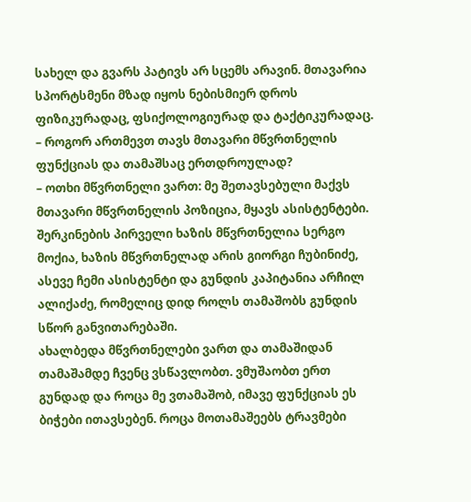სახელ და გვარს პატივს არ სცემს არავინ. მთავარია სპორტსმენი მზად იყოს ნებისმიერ დროს ფიზიკურადაც, ფსიქოლოგიურად და ტაქტიკურადაც.
– როგორ ართმევთ თავს მთავარი მწვრთნელის ფუნქციას და თამაშსაც ერთდროულად?
– ოთხი მწვრთნელი ვართ: მე შეთავსებული მაქვს მთავარი მწვრთნელის პოზიცია, მყავს ასისტენტები. შერკინების პირველი ხაზის მწვრთნელია სერგო მოქია, ხაზის მწვრთნელად არის გიორგი ჩუბინიძე, ასევე ჩემი ასისტენტი და გუნდის კაპიტანია არჩილ ალიქაძე, რომელიც დიდ როლს თამაშობს გუნდის სწორ განვითარებაში.
ახალბედა მწვრთნელები ვართ და თამაშიდან თამაშამდე ჩვენც ვსწავლობთ. ვმუშაობთ ერთ გუნდად და როცა მე ვთამაშობ, იმავე ფუნქციას ეს ბიჭები ითავსებენ. როცა მოთამაშეებს ტრავმები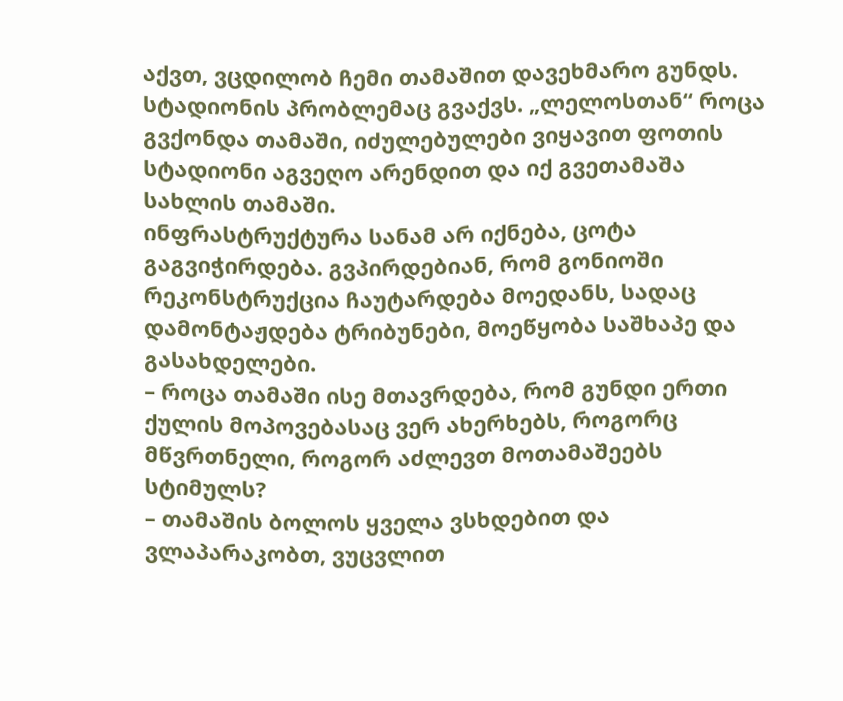აქვთ, ვცდილობ ჩემი თამაშით დავეხმარო გუნდს. სტადიონის პრობლემაც გვაქვს. „ლელოსთან“ როცა გვქონდა თამაში, იძულებულები ვიყავით ფოთის სტადიონი აგვეღო არენდით და იქ გვეთამაშა სახლის თამაში.
ინფრასტრუქტურა სანამ არ იქნება, ცოტა გაგვიჭირდება. გვპირდებიან, რომ გონიოში რეკონსტრუქცია ჩაუტარდება მოედანს, სადაც დამონტაჟდება ტრიბუნები, მოეწყობა საშხაპე და გასახდელები.
– როცა თამაში ისე მთავრდება, რომ გუნდი ერთი ქულის მოპოვებასაც ვერ ახერხებს, როგორც მწვრთნელი, როგორ აძლევთ მოთამაშეებს სტიმულს?
– თამაშის ბოლოს ყველა ვსხდებით და ვლაპარაკობთ, ვუცვლით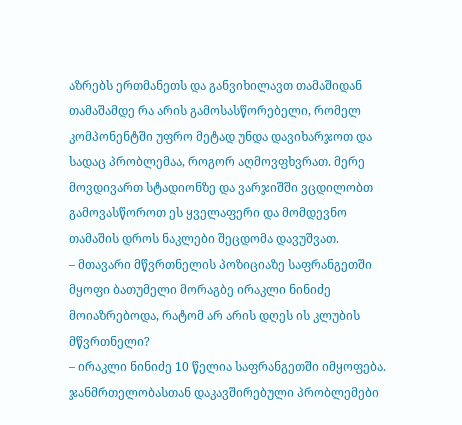აზრებს ერთმანეთს და განვიხილავთ თამაშიდან თამაშამდე რა არის გამოსასწორებელი, რომელ კომპონენტში უფრო მეტად უნდა დავიხარჯოთ და სადაც პრობლემაა, როგორ აღმოვფხვრათ. მერე მოვდივართ სტადიონზე და ვარჯიშში ვცდილობთ გამოვასწოროთ ეს ყველაფერი და მომდევნო თამაშის დროს ნაკლები შეცდომა დავუშვათ.
– მთავარი მწვრთნელის პოზიციაზე საფრანგეთში მყოფი ბათუმელი მორაგბე ირაკლი ნინიძე მოიაზრებოდა, რატომ არ არის დღეს ის კლუბის მწვრთნელი?
– ირაკლი ნინიძე 10 წელია საფრანგეთში იმყოფება. ჯანმრთელობასთან დაკავშირებული პრობლემები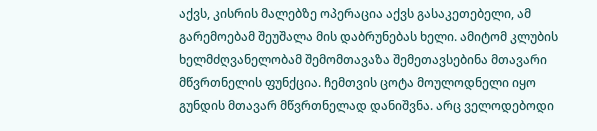აქვს, კისრის მალებზე ოპერაცია აქვს გასაკეთებელი, ამ გარემოებამ შეუშალა მის დაბრუნებას ხელი. ამიტომ კლუბის ხელმძღვანელობამ შემომთავაზა შემეთავსებინა მთავარი მწვრთნელის ფუნქცია. ჩემთვის ცოტა მოულოდნელი იყო გუნდის მთავარ მწვრთნელად დანიშვნა. არც ველოდებოდი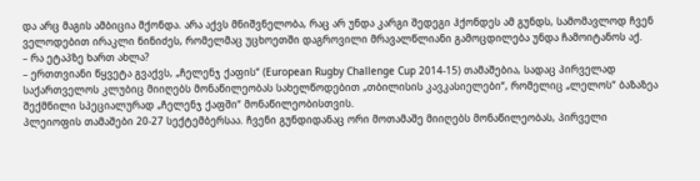და არც მაგის ამბიცია მქონდა. არა აქვს მნიშვნელობა, რაც არ უნდა კარგი შედეგი ჰქონდეს ამ გუნდს, სამომავლოდ ჩვენ ველოდებით ირაკლი ნინიძეს, რომელმაც უცხოეთში დაგროვილი მრავალწლიანი გამოცდილება უნდა ჩამოიტანოს აქ.
– რა ეტაპზე ხართ ახლა?
– ერთთვიანი წყვეტა გვაქვს, „ჩელენჯ ქაფის“ (European Rugby Challenge Cup 2014-15) თამაშებია, სადაც პირველად საქართველოს კლუბიც მიიღებს მონაწილეობას სახელწოდებით „თბილისის კავკასიელები“, რომელიც „ლელოს“ ბაზაზეა შექმნილი სპეციალურად „ჩელენჯ ქაფში“ მონაწილეობისთვის.
პლეიოფის თამაშები 20-27 სექტემბერსაა. ჩვენი გუნდიდანაც ორი მოთამაშე მიიღებს მონაწილეობას, პირველი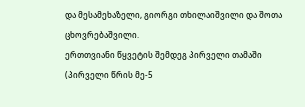და მესამეხაზელი, გიორგი თხილაიშვილი და შოთა ცხოვრებაშვილი.
ერთთვიანი წყვეტის შემდეგ პირველი თამაში (პირველი წრის მე-5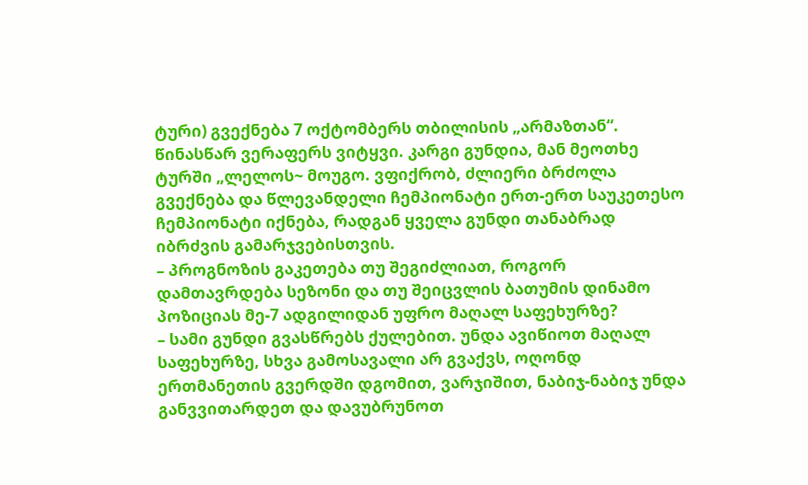ტური) გვექნება 7 ოქტომბერს თბილისის „არმაზთან“. წინასწარ ვერაფერს ვიტყვი. კარგი გუნდია, მან მეოთხე ტურში „ლელოს~ მოუგო. ვფიქრობ, ძლიერი ბრძოლა გვექნება და წლევანდელი ჩემპიონატი ერთ-ერთ საუკეთესო ჩემპიონატი იქნება, რადგან ყველა გუნდი თანაბრად იბრძვის გამარჯვებისთვის.
– პროგნოზის გაკეთება თუ შეგიძლიათ, როგორ დამთავრდება სეზონი და თუ შეიცვლის ბათუმის დინამო პოზიციას მე-7 ადგილიდან უფრო მაღალ საფეხურზე?
– სამი გუნდი გვასწრებს ქულებით. უნდა ავიწიოთ მაღალ საფეხურზე, სხვა გამოსავალი არ გვაქვს, ოღონდ ერთმანეთის გვერდში დგომით, ვარჯიშით, ნაბიჯ-ნაბიჯ უნდა განვვითარდეთ და დავუბრუნოთ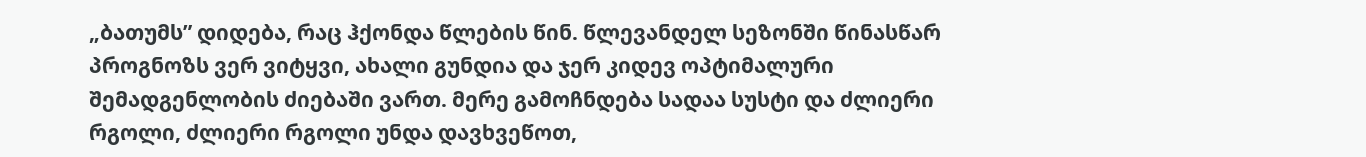„ბათუმს” დიდება, რაც ჰქონდა წლების წინ. წლევანდელ სეზონში წინასწარ პროგნოზს ვერ ვიტყვი, ახალი გუნდია და ჯერ კიდევ ოპტიმალური შემადგენლობის ძიებაში ვართ. მერე გამოჩნდება სადაა სუსტი და ძლიერი რგოლი, ძლიერი რგოლი უნდა დავხვეწოთ,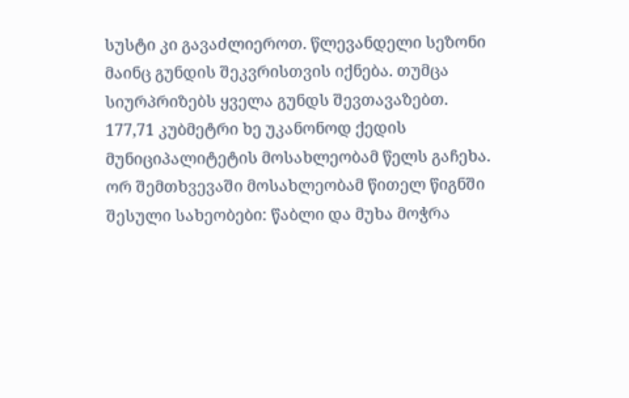სუსტი კი გავაძლიეროთ. წლევანდელი სეზონი მაინც გუნდის შეკვრისთვის იქნება. თუმცა სიურპრიზებს ყველა გუნდს შევთავაზებთ.
177,71 კუბმეტრი ხე უკანონოდ ქედის მუნიციპალიტეტის მოსახლეობამ წელს გაჩეხა. ორ შემთხვევაში მოსახლეობამ წითელ წიგნში შესული სახეობები: წაბლი და მუხა მოჭრა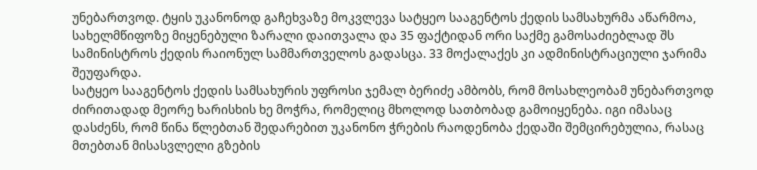უნებართვოდ. ტყის უკანონოდ გაჩეხვაზე მოკვლევა სატყეო სააგენტოს ქედის სამსახურმა აწარმოა, სახელმწიფოზე მიყენებული ზარალი დაითვალა და 35 ფაქტიდან ორი საქმე გამოსაძიებლად შს სამინისტროს ქედის რაიონულ სამმართველოს გადასცა. 33 მოქალაქეს კი ადმინისტრაციული ჯარიმა შეუფარდა.
სატყეო სააგენტოს ქედის სამსახურის უფროსი ჯემალ ბერიძე ამბობს, რომ მოსახლეობამ უნებართვოდ ძირითადად მეორე ხარისხის ხე მოჭრა, რომელიც მხოლოდ სათბობად გამოიყენება. იგი იმასაც დასძენს, რომ წინა წლებთან შედარებით უკანონო ჭრების რაოდენობა ქედაში შემცირებულია, რასაც მთებთან მისასვლელი გზების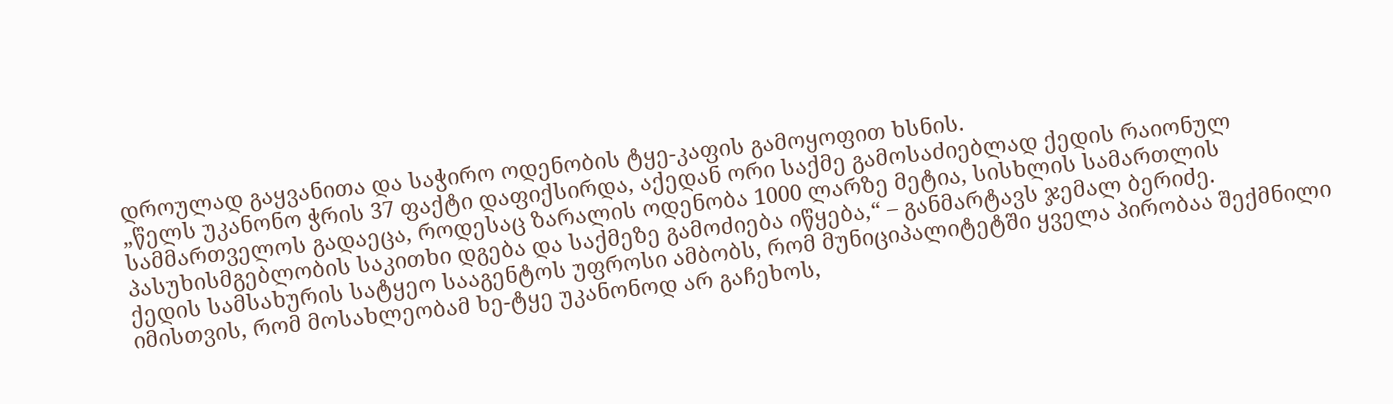დროულად გაყვანითა და საჭირო ოდენობის ტყე-კაფის გამოყოფით ხსნის.
„წელს უკანონო ჭრის 37 ფაქტი დაფიქსირდა, აქედან ორი საქმე გამოსაძიებლად ქედის რაიონულ სამმართველოს გადაეცა, როდესაც ზარალის ოდენობა 1000 ლარზე მეტია, სისხლის სამართლის პასუხისმგებლობის საკითხი დგება და საქმეზე გამოძიება იწყება,“ – განმარტავს ჯემალ ბერიძე.
ქედის სამსახურის სატყეო სააგენტოს უფროსი ამბობს, რომ მუნიციპალიტეტში ყველა პირობაა შექმნილი იმისთვის, რომ მოსახლეობამ ხე-ტყე უკანონოდ არ გაჩეხოს,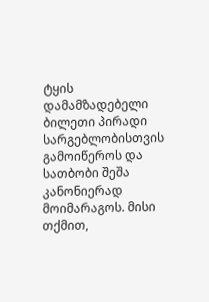ტყის დამამზადებელი ბილეთი პირადი სარგებლობისთვის გამოიწეროს და სათბობი შეშა კანონიერად მოიმარაგოს. მისი თქმით,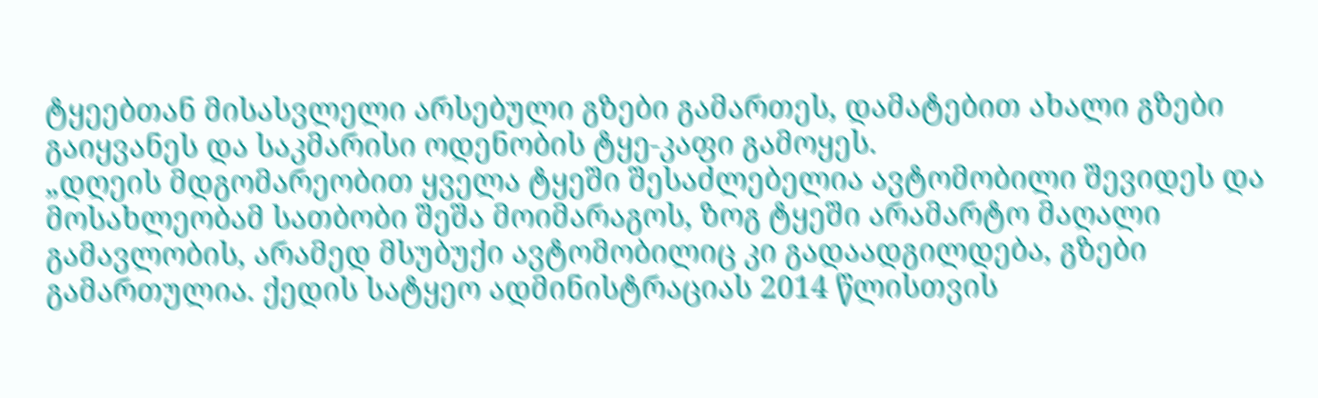ტყეებთან მისასვლელი არსებული გზები გამართეს, დამატებით ახალი გზები გაიყვანეს და საკმარისი ოდენობის ტყე-კაფი გამოყეს.
„დღეის მდგომარეობით ყველა ტყეში შესაძლებელია ავტომობილი შევიდეს და მოსახლეობამ სათბობი შეშა მოიმარაგოს, ზოგ ტყეში არამარტო მაღალი გამავლობის, არამედ მსუბუქი ავტომობილიც კი გადაადგილდება, გზები გამართულია. ქედის სატყეო ადმინისტრაციას 2014 წლისთვის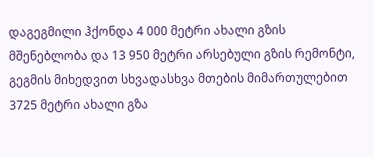დაგეგმილი ჰქონდა 4 000 მეტრი ახალი გზის მშენებლობა და 13 950 მეტრი არსებული გზის რემონტი, გეგმის მიხედვით სხვადასხვა მთების მიმართულებით 3725 მეტრი ახალი გზა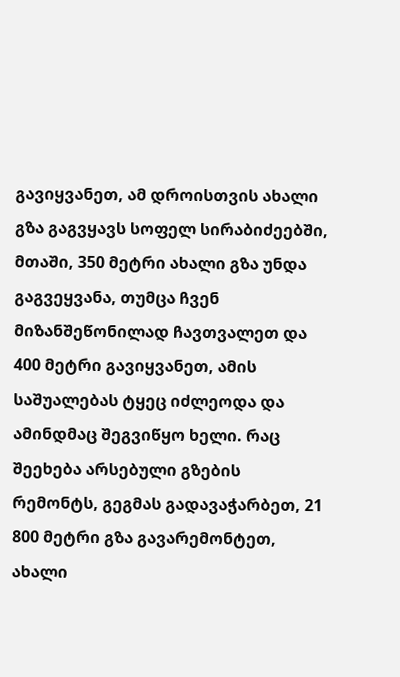გავიყვანეთ, ამ დროისთვის ახალი გზა გაგვყავს სოფელ სირაბიძეებში, მთაში, 350 მეტრი ახალი გზა უნდა გაგვეყვანა, თუმცა ჩვენ მიზანშეწონილად ჩავთვალეთ და 400 მეტრი გავიყვანეთ, ამის საშუალებას ტყეც იძლეოდა და ამინდმაც შეგვიწყო ხელი. რაც შეეხება არსებული გზების რემონტს, გეგმას გადავაჭარბეთ, 21 800 მეტრი გზა გავარემონტეთ, ახალი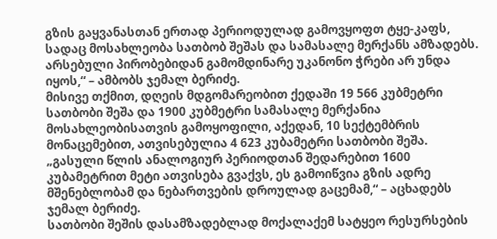გზის გაყვანასთან ერთად პერიოდულად გამოვყოფთ ტყე-კაფს, სადაც მოსახლეობა სათბობ შეშას და სამასალე მერქანს ამზადებს. არსებული პირობებიდან გამომდინარე უკანონო ჭრები არ უნდა იყოს,“ – ამბობს ჯემალ ბერიძე.
მისივე თქმით, დღეის მდგომარეობით ქედაში 19 566 კუბმეტრი სათბობი შეშა და 1900 კუბმეტრი სამასალე მერქანია მოსახლეობისათვის გამოყოფილი, აქედან, 10 სექტემბრის მონაცემებით, ათვისებულია 4 623 კუბამეტრი სათბობი შეშა. „გასული წლის ანალოგიურ პერიოდთან შედარებით 1600 კუბამეტრით მეტი ათვისება გვაქვს, ეს გამოიწვია გზის ადრე მშენებლობამ და ნებართვების დროულად გაცემამ,“ – აცხადებს ჯემალ ბერიძე.
სათბობი შეშის დასამზადებლად მოქალაქემ სატყეო რესურსების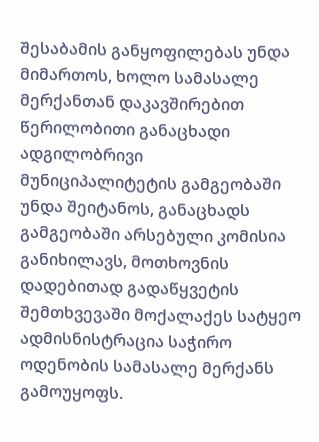შესაბამის განყოფილებას უნდა მიმართოს, ხოლო სამასალე მერქანთან დაკავშირებით წერილობითი განაცხადი ადგილობრივი მუნიციპალიტეტის გამგეობაში უნდა შეიტანოს, განაცხადს გამგეობაში არსებული კომისია განიხილავს, მოთხოვნის დადებითად გადაწყვეტის შემთხვევაში მოქალაქეს სატყეო ადმისნისტრაცია საჭირო ოდენობის სამასალე მერქანს გამოუყოფს.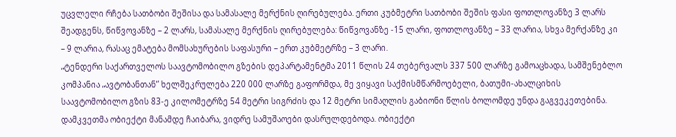უცვლელი რჩება სათბობი შეშისა და სამასალე მერქნის ღირებულება. ერთი კუბმეტრი სათბობი შეშის ფასი ფოთლოვანზე 3 ლარს შეადგენს, წიწვოვანზე – 2 ლარს, სამასალე მერქნის ღირებულება: წიწვოვანზე -15 ლარი, ფოთლოვანზე – 33 ლარია, სხვა მერქანზე კი – 9 ლარია, რასაც ემატება მომსახურების საფასური – ერთ კუბმეტრზე – 3 ლარი.
„ტენდერი საქართველოს საავტომობილო გზების დეპარტამენტმა 2011 წლის 24 თებერვალს 337 500 ლარზე გამოაცხადა, სამშენებლო კომპანია „ავტობანთან“ ხელშეკრულება 220 000 ლარზე გაფორმდა, მე ვიყავი საქმისმწარმოებელი, ბათუმი-ახალციხის საავტომობილო გზის 83-ე კილომეტრზე 54 მეტრი სიგრძის და 12 მეტრი სიმაღლის გაბიონი წლის ბოლომდე უნდა გაგვეკეთებინა. დამკვეთმა ობიექტი მანამდე ჩაიბარა, ვიდრე სამუშაოები დასრულდებოდა. ობიექტი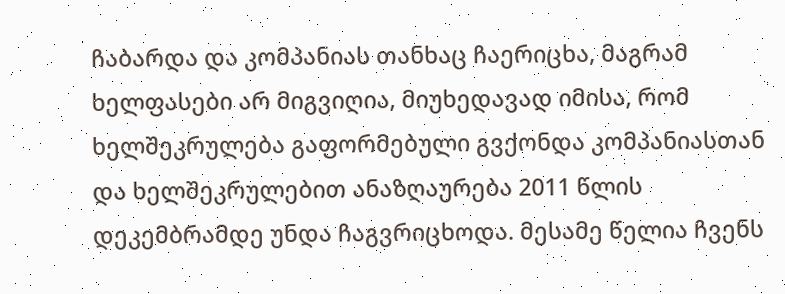ჩაბარდა და კომპანიას თანხაც ჩაერიცხა, მაგრამ ხელფასები არ მიგვიღია, მიუხედავად იმისა, რომ ხელშეკრულება გაფორმებული გვქონდა კომპანიასთან და ხელშეკრულებით ანაზღაურება 2011 წლის დეკემბრამდე უნდა ჩაგვრიცხოდა. მესამე წელია ჩვენს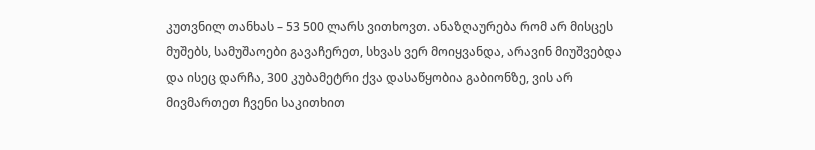კუთვნილ თანხას – 53 500 ლარს ვითხოვთ. ანაზღაურება რომ არ მისცეს მუშებს, სამუშაოები გავაჩერეთ, სხვას ვერ მოიყვანდა, არავინ მიუშვებდა და ისეც დარჩა, 300 კუბამეტრი ქვა დასაწყობია გაბიონზე, ვის არ მივმართეთ ჩვენი საკითხით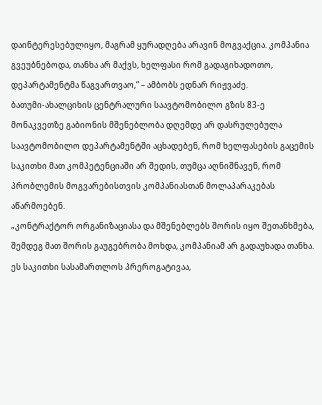დაინტერესებულიყო, მაგრამ ყურადღება არავინ მოგვაქცია. კომპანია გვეუბნებოდა, თანხა არ მაქვს, ხელფასი რომ გადაგიხადოთო, დეპარტამენტმა წაგვართვაო,“ – ამბობს ედნარ რიჟვაძე.
ბათუმი-ახალციხის ცენტრალური საავტომობილო გზის 83-ე მონაკვეთზე გაბიონის მშენებლობა დღემდე არ დასრულებულა
საავტომობილო დეპარტამენტში აცხადებენ, რომ ხელფასების გაცემის საკითხი მათ კომპეტენციაში არ შედის, თუმცა აღნიშნავენ, რომ პრობლემის მოგვარებისთვის კომპანიასთან მოლაპარაკებას აწარმოებენ.
„კონტრაქტორ ორგანიზაციასა და მშენებლებს შორის იყო შეთანხმება, შემდეგ მათ შორის გაუგებრობა მოხდა, კომპანიამ არ გადაუხადა თანხა. ეს საკითხი სასამართლოს პრეროგატივაა,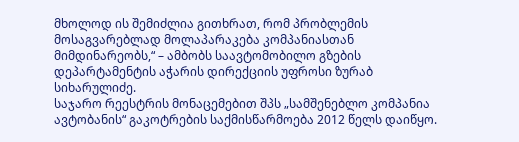მხოლოდ ის შემიძლია გითხრათ, რომ პრობლემის მოსაგვარებლად მოლაპარაკება კომპანიასთან მიმდინარეობს,“ – ამბობს საავტომობილო გზების დეპარტამენტის აჭარის დირექციის უფროსი ზურაბ სიხარულიძე.
საჯარო რეესტრის მონაცემებით შპს „სამშენებლო კომპანია ავტობანის“ გაკოტრების საქმისწარმოება 2012 წელს დაიწყო.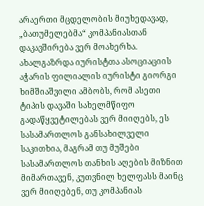არაერთი მცდელობის მიუხედავად, „ბათუმელებმა“ კომპანიასთან დაკავშირება ვერ მოახერხა.
ახალგაზრდა იურისტთა ასოციაციის აჭარის ფილიალის იურისტი გიორგი ხიმშიაშვილი ამბობს, რომ ასეთი ტიპის დავაში სახელმწიფო გადაწყვეტილებას ვერ მიიღებს, ეს სასამართლოს განსახილველი საკითხია, მაგრამ თუ მუშები სასამართლოს თანხის აღების მიზნით მიმართავენ, კუთვნილ ხელფასს მაინც ვერ მიიღებენ, თუ კომპანიას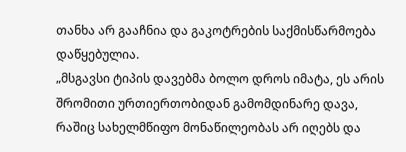თანხა არ გააჩნია და გაკოტრების საქმისწარმოება დაწყებულია.
„მსგავსი ტიპის დავებმა ბოლო დროს იმატა, ეს არის შრომითი ურთიერთობიდან გამომდინარე დავა, რაშიც სახელმწიფო მონაწილეობას არ იღებს და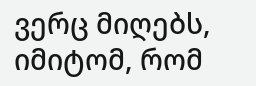ვერც მიღებს, იმიტომ, რომ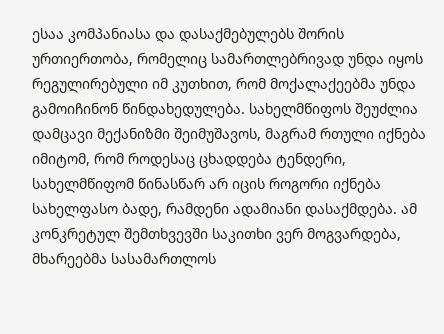ესაა კომპანიასა და დასაქმებულებს შორის ურთიერთობა, რომელიც სამართლებრივად უნდა იყოს რეგულირებული იმ კუთხით, რომ მოქალაქეებმა უნდა გამოიჩინონ წინდახედულება. სახელმწიფოს შეუძლია დამცავი მექანიზმი შეიმუშავოს, მაგრამ რთული იქნება იმიტომ, რომ როდესაც ცხადდება ტენდერი, სახელმწიფომ წინასწარ არ იცის როგორი იქნება სახელფასო ბადე, რამდენი ადამიანი დასაქმდება. ამ კონკრეტულ შემთხვევში საკითხი ვერ მოგვარდება, მხარეებმა სასამართლოს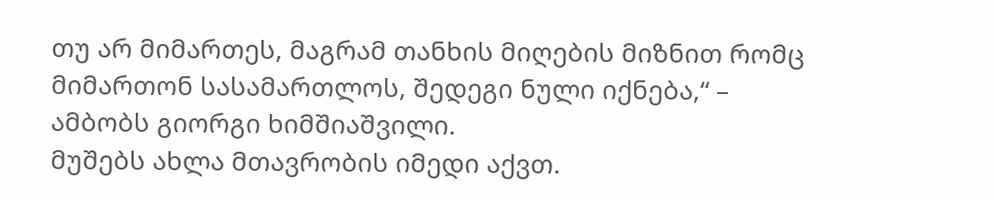თუ არ მიმართეს, მაგრამ თანხის მიღების მიზნით რომც მიმართონ სასამართლოს, შედეგი ნული იქნება,“ – ამბობს გიორგი ხიმშიაშვილი.
მუშებს ახლა მთავრობის იმედი აქვთ.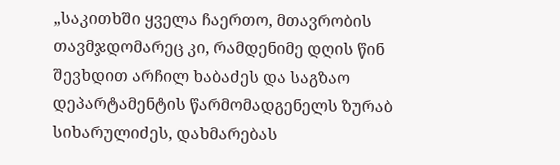„საკითხში ყველა ჩაერთო, მთავრობის თავმჯდომარეც კი, რამდენიმე დღის წინ შევხდით არჩილ ხაბაძეს და საგზაო დეპარტამენტის წარმომადგენელს ზურაბ სიხარულიძეს, დახმარებას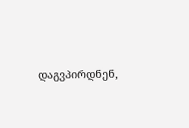დაგვპირდნენ,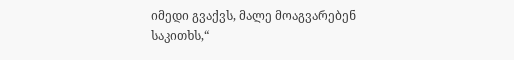იმედი გვაქვს, მალე მოაგვარებენ საკითხს,“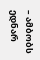– ამბობს ედნარ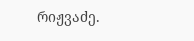რიჟვაძე.